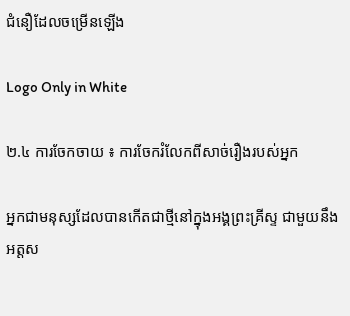ជំនឿដែលចម្រើនឡើង

Logo Only in White

២.៤ ការចែកចាយ ៖ ការចែករំលែកពីសាច់រឿងរបស់អ្នក

អ្នកជាមនុស្សដែលបានកើតជាថ្មីនៅក្នុងអង្គព្រះគ្រីស្ទ ជាមួយនឹងអត្តស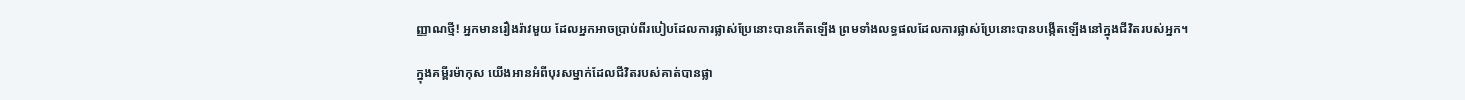ញ្ញាណថ្មី! អ្នកមានរឿងរ៉ាវមួយ ដែលអ្នកអាចប្រាប់ពីរបៀបដែលការផ្លាស់ប្រែនោះបានកើតឡើង ព្រមទាំងលទ្ធផលដែលការផ្លាស់ប្រែនោះបានបង្កើតឡើងនៅក្នុងជីវិតរបស់អ្នក។

ក្នុងគម្ពីរម៉ាកុស យើងអានអំពីបុរសម្នាក់ដែលជីវិតរបស់គាត់បានផ្លា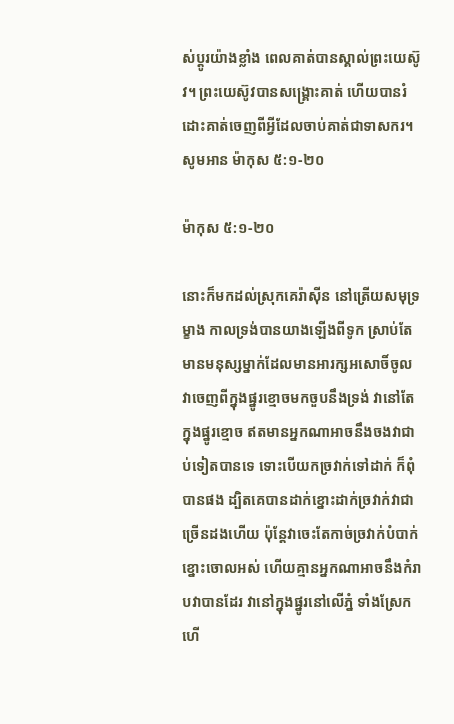ស់ប្តូរយ៉ាងខ្លាំង ពេលគាត់បានស្គាល់ព្រះយេស៊ូវ។ ព្រះយេស៊ូវបានសង្គ្រោះគាត់ ហើយបានរំដោះគាត់ចេញពីអ្វីដែលចាប់គាត់ជាទាសករ។ សូមអាន ម៉ាកុស ៥:១-២០

ម៉ាកុស ៥:១-២០

នោះក៏មកដល់ស្រុកគេរ៉ា‌ស៊ីន នៅត្រើយសមុទ្រម្ខាង កាលទ្រង់បានយាងឡើងពីទូក ស្រាប់តែមានមនុស្សម្នាក់ដែលមានអារក្ស‌អសោចិ៍ចូល វាចេញពីក្នុងផ្នូរខ្មោចមកចួបនឹងទ្រង់ វានៅតែក្នុងផ្នូរខ្មោច ឥតមានអ្នកណាអាចនឹងចងវាជាប់ទៀតបានទេ ទោះបើយកច្រវាក់ទៅដាក់ ក៏ពុំបានផង ដ្បិតគេបានដាក់ខ្នោះដាក់ច្រវាក់វាជាច្រើនដងហើយ ប៉ុន្តែវាចេះតែកាច់ច្រវាក់បំបាក់ខ្នោះចោលអស់ ហើយគ្មានអ្នកណាអាចនឹងកំរាបវាបានដែរ វានៅក្នុងផ្នូរនៅលើភ្នំ ទាំងស្រែក ហើ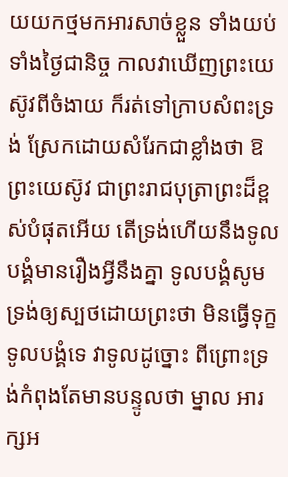យយកថ្មមកអារសាច់ខ្លួន ទាំងយប់ទាំងថ្ងៃជានិច្ច កាលវាឃើញព្រះ‌យេស៊ូវពីចំងាយ ក៏រត់ទៅក្រាបសំពះទ្រង់ ស្រែកដោយសំរែកជាខ្លាំងថា ឱព្រះ‌យេស៊ូវ ជាព្រះ‌រាជ‌បុត្រាព្រះដ៏ខ្ពស់បំផុតអើយ តើទ្រង់ហើយនឹងទូលបង្គំមានរឿងអ្វីនឹងគ្នា ទូលបង្គំសូមទ្រង់ឲ្យស្បថដោយព្រះថា មិនធ្វើទុក្ខទូលបង្គំទេ វាទូលដូច្នោះ ពីព្រោះទ្រង់កំពុងតែមានបន្ទូលថា ម្នាល អារក្ស‌អ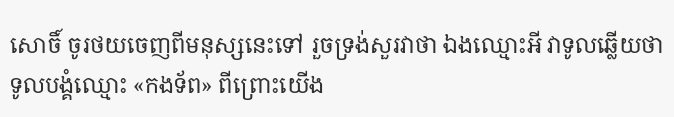សោចិ៍ ចូរថយចេញពីមនុស្សនេះទៅ រួចទ្រង់សួរវាថា ឯងឈ្មោះអី វាទូលឆ្លើយថា ទូលបង្គំឈ្មោះ «កង‌ទ័ព» ពីព្រោះយើង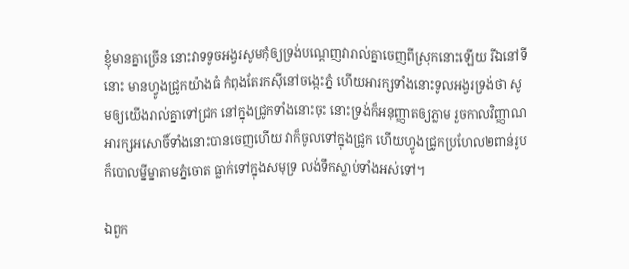ខ្ញុំមានគ្នាច្រើន នោះវាទទូចអង្វរសូមកុំឲ្យទ្រង់បណ្តេញវារាល់គ្នាចេញពីស្រុកនោះឡើយ រីឯនៅទីនោះ មានហ្វូងជ្រូកយ៉ាងធំ កំពុងតែរកស៊ីនៅចង្កេះភ្នំ ហើយអារក្សទាំងនោះទូលអង្វរទ្រង់ថា សូមឲ្យយើងរាល់គ្នាទៅជ្រក នៅក្នុងជ្រូកទាំងនោះចុះ នោះទ្រង់ក៏អនុញ្ញាតឲ្យភ្លាម រួចកាលវិញ្ញាណអារក្ស‌អសោចិ៍ទាំងនោះបានចេញហើយ វាក៏ចូលទៅក្នុងជ្រូក ហើយហ្វូងជ្រូកប្រហែល២ពាន់រូប ក៏បោលម្នីម្នាតាមភ្នំចោត ធ្លាក់ទៅក្នុងសមុទ្រ លង់ទឹកស្លាប់ទាំងអស់ទៅ។

ឯពួក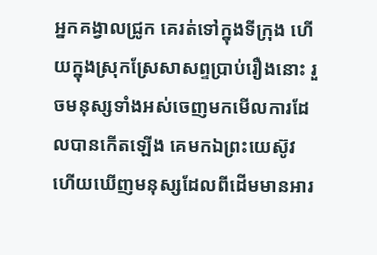អ្នកគង្វាលជ្រូក គេរត់ទៅក្នុងទីក្រុង ហើយក្នុងស្រុកស្រែសា‌សព្ទប្រាប់រឿងនោះ រួចមនុស្សទាំងអស់ចេញមកមើលការដែលបានកើតឡើង គេមកឯព្រះ‌យេស៊ូវ ហើយឃើញមនុស្សដែលពីដើមមានអារ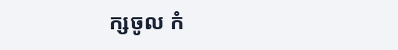ក្សចូល កំ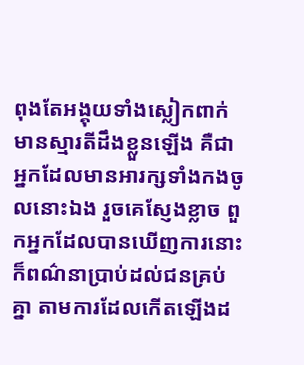ពុងតែអង្គុយទាំងស្លៀក‌ពាក់ មានស្មារតីដឹងខ្លួនឡើង គឺជាអ្នកដែលមានអារក្សទាំងកងចូលនោះឯង រួចគេស្ញែងខ្លាច ពួកអ្នកដែលបានឃើញការនោះ ក៏ពណ៌នាប្រាប់ដល់ជនគ្រប់គ្នា តាមការដែលកើតឡើងដ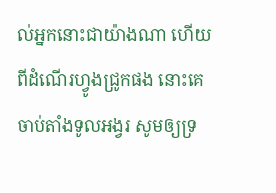ល់អ្នកនោះជាយ៉ាងណា ហើយពីដំណើរហ្វូងជ្រូកផង នោះគេចាប់តាំងទូលអង្វរ សូមឲ្យទ្រ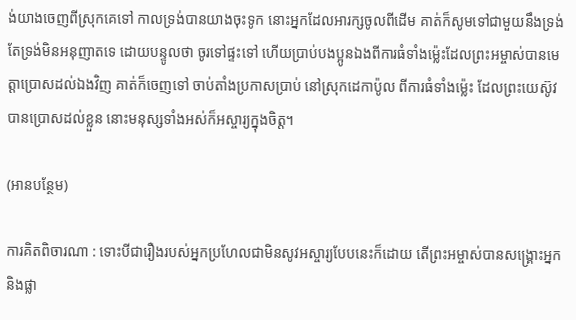ង់យាងចេញពីស្រុកគេទៅ កាលទ្រង់បានយាងចុះទូក នោះអ្នកដែលអារក្សចូលពីដើម គាត់ក៏សូមទៅជាមួយនឹងទ្រង់ តែទ្រង់មិនអនុញាតទេ ដោយបន្ទូលថា ចូរទៅផ្ទះទៅ ហើយប្រាប់បងប្អូនឯងពីការធំទាំងម៉្លេះដែលព្រះ‌អម្ចាស់បានមេត្តាប្រោសដល់ឯងវិញ គាត់ក៏ចេញទៅ ចាប់តាំងប្រកាសប្រាប់ នៅស្រុកដេកា‌ប៉ូល ពីការធំទាំងម៉្លេះ ដែលព្រះ‌យេស៊ូវបានប្រោសដល់ខ្លួន នោះមនុស្សទាំងអស់ក៏អស្ចារ្យក្នុងចិត្ត។

(អានបន្ថែម)

ការគិតពិចារណា : ទោះបីជារឿងរបស់អ្នកប្រហែលជាមិនសូវអស្ចារ្យបែបនេះក៏ដោយ តើព្រះអម្ចាស់បានសង្គ្រោះអ្នក និងផ្លា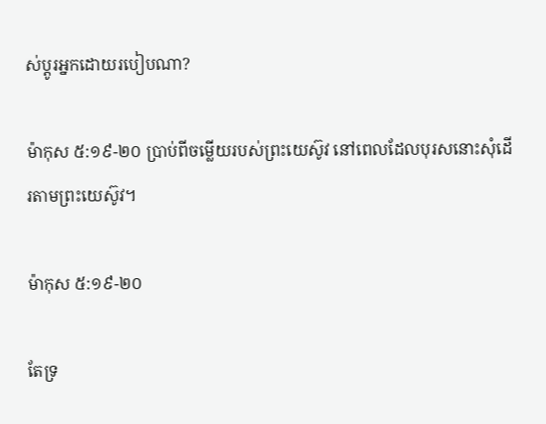ស់ប្តូរអ្នកដោយរបៀបណា?

ម៉ាកុស ៥:១៩-២០ ប្រាប់ពីចម្លើយរបស់ព្រះយេស៊ូវ នៅពេលដែលបុរសនោះសុំដើរតាមព្រះយេស៊ូវ។

ម៉ាកុស ៥:១៩-២០

តែទ្រ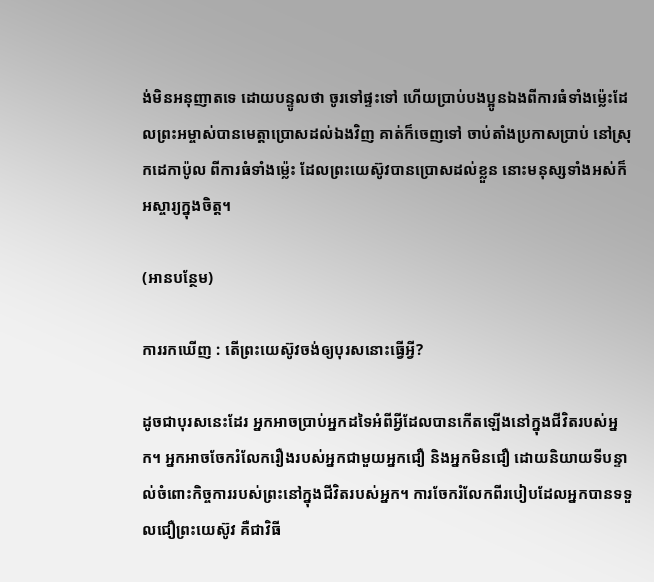ង់មិនអនុញាតទេ ដោយបន្ទូលថា ចូរទៅផ្ទះទៅ ហើយប្រាប់បងប្អូនឯងពីការធំទាំងម៉្លេះដែលព្រះ‌អម្ចាស់បានមេត្តាប្រោសដល់ឯងវិញ គាត់ក៏ចេញទៅ ចាប់តាំងប្រកាសប្រាប់ នៅស្រុកដេកា‌ប៉ូល ពីការធំទាំងម៉្លេះ ដែលព្រះ‌យេស៊ូវបានប្រោសដល់ខ្លួន នោះមនុស្សទាំងអស់ក៏អស្ចារ្យក្នុងចិត្ត។

(អានបន្ថែម)

ការរកឃើញ : តើព្រះយេស៊ូវចង់ឲ្យបុរសនោះធ្វើអ្វី?

ដូចជាបុរសនេះដែរ អ្នកអាចប្រាប់អ្នកដទៃអំពីអ្វីដែលបានកើតឡើងនៅក្នុងជីវិតរបស់អ្នក។ អ្នកអាចចែករំលែករឿងរបស់អ្នកជាមួយអ្នកជឿ និងអ្នកមិនជឿ ដោយនិយាយទីបន្ទាល់ចំពោះកិច្ចការរបស់ព្រះនៅក្នុងជីវិតរបស់អ្នក។ ការចែករំលែកពីរបៀបដែលអ្នកបានទទួលជឿព្រះយេស៊ូវ គឺជាវិធី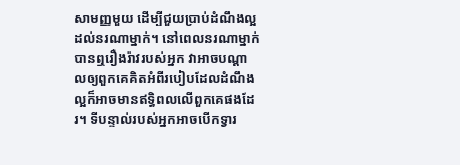សាមញ្ញមួយ ដើម្បីជួយប្រាប់ដំណឹងល្អដល់នរណាម្នាក់។ នៅពេលនរណាម្នាក់បានឮរឿងរ៉ាវរបស់អ្នក វាអាចបណ្តាលឲ្យពួកគេគិតអំពីរបៀបដែលដំណឹងល្អក៏អាចមានឥទ្ធិពលលើពួកគេផងដែរ។ ទីបន្ទាល់របស់អ្នកអាចបើកទ្វារ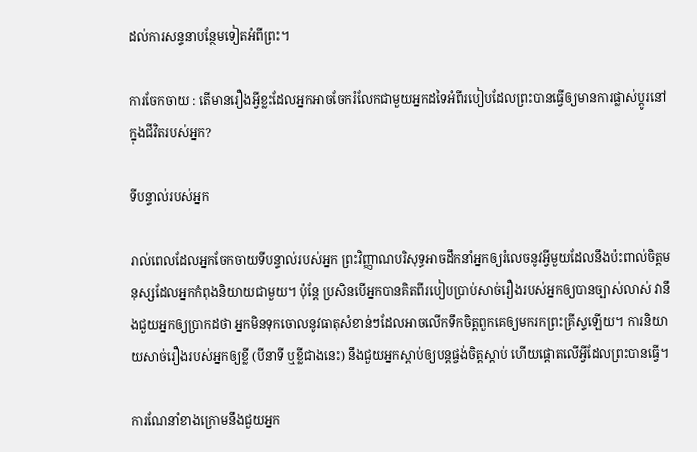ដល់ការសន្ទនាបន្ថែមទៀតអំពីព្រះ។

ការចែកចាយ : តើមានរឿងអ្វីខ្លះដែលអ្នកអាចចែករំលែកជាមួយអ្នកដទៃអំពីរបៀបដែលព្រះបានធ្វើឲ្យមានការផ្លាស់ប្តូរនៅក្នុងជីវិតរបស់អ្នក?

ទីបន្ទាល់របស់អ្នក

រាល់ពេលដែលអ្នកចែកចាយទីបន្ទាល់របស់អ្នក ព្រះវិញ្ញាណបរិសុទ្ធអាចដឹកនាំអ្នកឲ្យរំលេចនូវអ្វីមួយដែលនឹងប៉ះពាល់ចិត្តមនុស្សដែលអ្នកកំពុងនិយាយជាមួយ។ ប៉ុន្តែ ប្រសិនបើអ្នកបានគិតពីរបៀបប្រាប់សាច់រឿងរបស់អ្នកឲ្យបានច្បាស់លាស់ វានឹងជួយអ្នកឲ្យប្រាកដថា អ្នកមិនទុកចោលនូវធាតុសំខាន់ៗដែលអាចលើកទឹកចិត្តពួកគេឲ្យមករកព្រះគ្រីស្ទឡើយ។ ការនិយាយសាច់រឿងរបស់អ្នកឲ្យខ្លី (បីនាទី ឬខ្លីជាងនេះ) នឹងជួយអ្នកស្ដាប់ឲ្យបន្តផ្ចង់ចិត្តស្ដាប់ ហើយផ្តោតលើអ្វីដែលព្រះបានធ្វើ។

ការណែនាំខាងក្រោមនឹងជួយអ្នក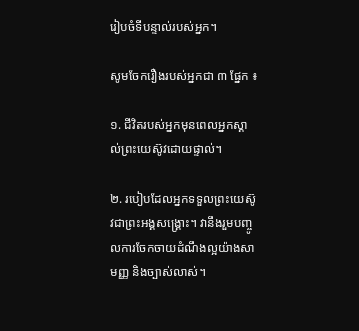រៀបចំទីបន្ទាល់របស់អ្នក។

សូមចែករឿងរបស់អ្នកជា ៣ ផ្នែក ៖

១. ជីវិតរបស់អ្នកមុនពេលអ្នកស្គាល់ព្រះយេស៊ូវដោយផ្ទាល់។

២. របៀបដែលអ្នកទទួលព្រះយេស៊ូវជាព្រះអង្គសង្គ្រោះ។ វានឹងរួមបញ្ចូលការចែកចាយដំណឹងល្អយ៉ាងសាមញ្ញ និងច្បាស់លាស់។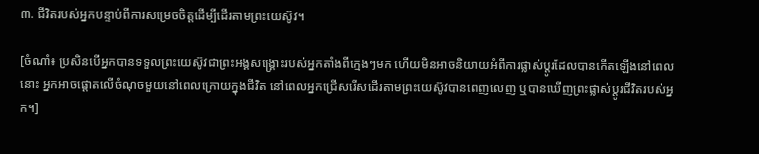៣. ជីវិតរបស់អ្នកបន្ទាប់ពីការសម្រេចចិត្តដើម្បីដើរតាមព្រះយេស៊ូវ។

[ចំណាំ៖ ប្រសិនបើអ្នកបានទទួលព្រះយេស៊ូវជាព្រះអង្គសង្គ្រោះរបស់អ្នកតាំងពីក្មេងៗមក ហើយមិនអាចនិយាយអំពីការផ្លាស់ប្តូរដែលបានកើតឡើងនៅពេលនោះ អ្នកអាចផ្តោតលើចំណុចមួយនៅពេលក្រោយក្នុងជីវិត នៅពេលអ្នកជ្រើសរើសដើរតាមព្រះយេស៊ូវបានពេញលេញ ឬបានឃើញព្រះផ្លាស់ប្តូរជីវិតរបស់អ្នក។]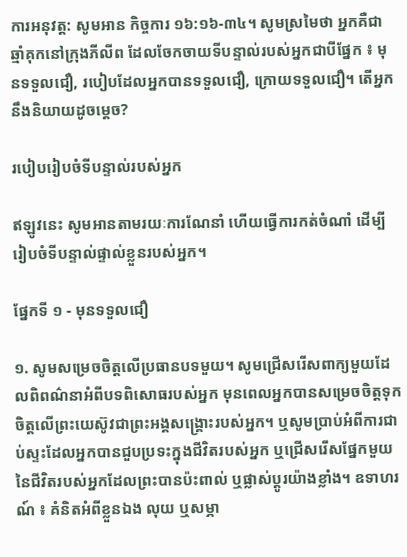ការអនុវត្ត: សូមអាន កិច្ចការ ១៦:១៦-៣៤។ សូមស្រមៃថា អ្នកគឺជាឆ្មាំគុកនៅក្រុងភីលីព ដែលចែកចាយទីបន្ទាល់របស់អ្នកជាបីផ្នែក ៖ មុនទទួលជឿ, របៀបដែលអ្នកបានទទួលជឿ, ក្រោយទទួលជឿ។ តើអ្នកនឹងនិយាយដូចម្ដេច?

របៀបរៀបចំទីបន្ទាល់របស់អ្នក

ឥឡូវនេះ សូមអានតាមរយៈការណែនាំ ហើយធ្វើការកត់ចំណាំ ដើម្បីរៀបចំទីបន្ទាល់ផ្ទាល់ខ្លួនរបស់អ្នក។

ផ្នែកទី ១ - មុនទទួលជឿ

១. សូមសម្រេចចិត្តលើប្រធានបទមួយ។ សូមជ្រើសរើសពាក្យមួយដែលពិពណ៌នាអំពីបទពិសោធរបស់អ្នក មុនពេលអ្នកបានសម្រេចចិត្តទុកចិត្ដលើព្រះយេស៊ូវជាព្រះអង្គសង្គ្រោះរបស់អ្នក។ ឬសូមប្រាប់អំពីការជាប់ស្ទះដែលអ្នកបានជួបប្រទះក្នុងជីវិតរបស់អ្នក ឬជ្រើសរើសផ្នែកមួយនៃជីវិតរបស់អ្នកដែលព្រះបានប៉ះពាល់ ឬផ្លាស់ប្តូរយ៉ាងខ្លាំង។ ឧទាហរណ៍ ៖ គំនិតអំពីខ្លួនឯង លុយ ឬសម្ភា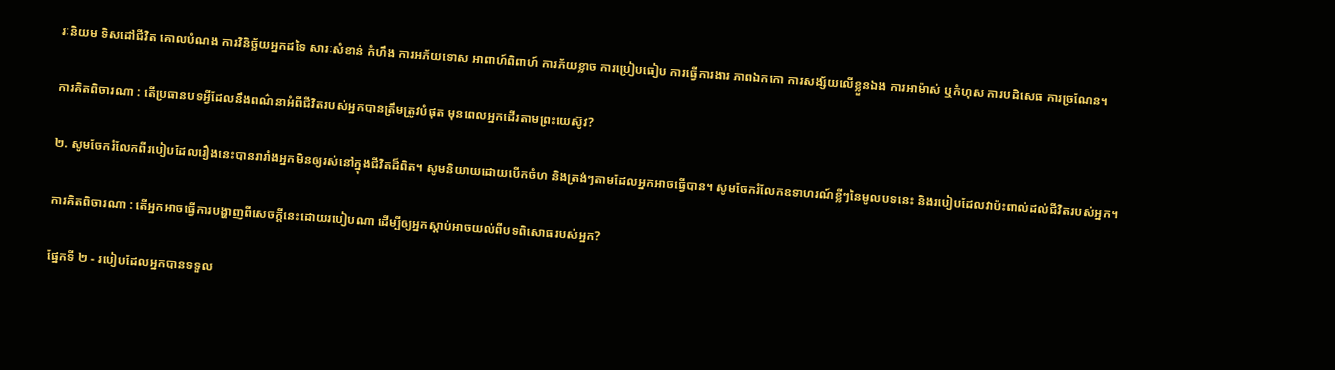រៈនិយម ទិសដៅជីវិត គោលបំណង ការវិនិច្ឆ័យអ្នកដទៃ សារៈសំខាន់ កំហឹង ការអភ័យទោស អាពាហ៍ពិពាហ៍ ការភ័យខ្លាច ការប្រៀបធៀប ការធ្វើការងារ ភាពឯកកោ ការសង្ស័យលើខ្លួនឯង ការអាម៉ាស់ ឬកំហុស ការបដិសេធ ការច្រណែន។

ការគិតពិចារណា : តើប្រធានបទអ្វីដែលនឹងពណ៌នាអំពីជីវិតរបស់អ្នកបានត្រឹមត្រូវបំផុត មុនពេលអ្នកដើរតាមព្រះយេស៊ូវ?

២. សូមចែករំលែកពីរបៀបដែលរឿងនេះបានរារាំងអ្នកមិនឲ្យរស់នៅក្នុងជីវិតដ៏ពិត។ សូមនិយាយដោយបើកចំហ និងត្រង់ៗតាមដែលអ្នកអាចធ្វើបាន។ សូមចែករំលែកឧទាហរណ៍ខ្លីៗនៃមូលបទនេះ និងរបៀបដែលវាប៉ះពាល់ដល់ជីវិតរបស់អ្នក។

ការគិតពិចារណា : តើអ្នកអាចធ្វើការបង្ហាញពីសេចក្ដីនេះដោយរបៀបណា ដើម្បីឲ្យអ្នកស្ដាប់អាចយល់ពីបទពិសោធរបស់អ្នក?

ផ្នែកទី ២ - របៀបដែលអ្នកបានទទួល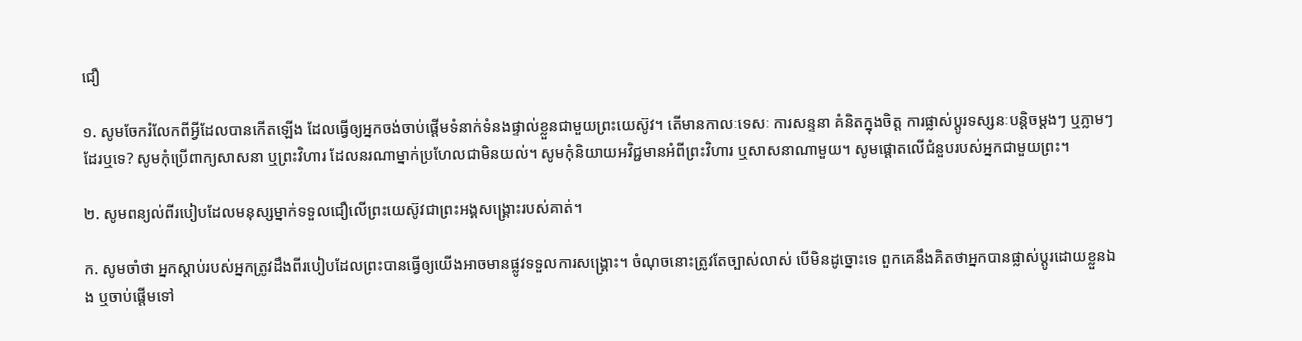ជឿ

១. សូមចែករំលែកពីអ្វីដែលបានកើតឡើង ដែលធ្វើឲ្យអ្នកចង់ចាប់ផ្តើមទំនាក់ទំនងផ្ទាល់ខ្លួនជាមួយព្រះយេស៊ូវ។ តើមានកាលៈទេសៈ ការសន្ទនា គំនិតក្នុងចិត្ត ការផ្លាស់ប្តូរទស្សនៈបន្តិចម្តងៗ ឬភ្លាមៗដែរឬទេ? សូមកុំប្រើពាក្យសាសនា ឬព្រះវិហារ ដែលនរណាម្នាក់ប្រហែលជាមិនយល់។ សូមកុំនិយាយអវិជ្ជមានអំពីព្រះវិហារ ឬសាសនាណាមួយ។ សូមផ្តោតលើជំនួបរបស់អ្នកជាមួយព្រះ។

២. សូមពន្យល់ពីរបៀបដែលមនុស្សម្នាក់ទទួលជឿលើព្រះយេស៊ូវជាព្រះអង្គសង្គ្រោះរបស់គាត់។

ក. សូមចាំថា អ្នកស្តាប់របស់អ្នកត្រូវដឹងពីរបៀបដែលព្រះបានធ្វើឲ្យយើងអាចមានផ្លូវទទួលការសង្រ្គោះ។ ចំណុចនោះត្រូវតែច្បាស់លាស់ បើមិនដូច្នោះទេ ពួកគេនឹងគិតថាអ្នកបានផ្លាស់ប្តូរដោយខ្លួនឯង ឬចាប់ផ្តើមទៅ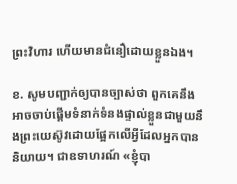ព្រះវិហារ ហើយមានជំនឿដោយខ្លួនឯង។

ខ. សូមបញ្ជាក់ឲ្យបានច្បាស់ថា ពួកគេនឹងអាចចាប់ផ្ដើមទំនាក់ទំនងផ្ទាល់ខ្លួនជាមួយនឹងព្រះយេស៊ូវដោយផ្អែកលើអ្វីដែលអ្នកបាននិយាយ។ ជាឧទាហរណ៍ «ខ្ញុំបា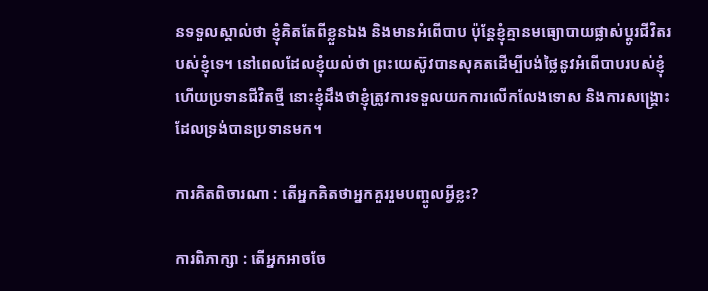នទទួលស្គាល់ថា ខ្ញុំគិតតែពីខ្លួនឯង និងមានអំពើបាប ប៉ុន្តែខ្ញុំគ្មានមធ្យោបាយផ្លាស់ប្តូរជីវិតរបស់ខ្ញុំទេ។ នៅពេលដែលខ្ញុំយល់ថា ព្រះយេស៊ូវបានសុគតដើម្បីបង់ថ្លៃនូវអំពើបាបរបស់ខ្ញុំ ហើយប្រទានជីវិតថ្មី នោះខ្ញុំដឹងថាខ្ញុំត្រូវការទទួលយកការលើកលែងទោស និងការសង្គ្រោះដែលទ្រង់បានប្រទានមក។

ការគិតពិចារណា : តើអ្នកគិតថាអ្នកគួររួមបញ្ចូលអ្វីខ្លះ?

ការពិភាក្សា : តើអ្នកអាចចែ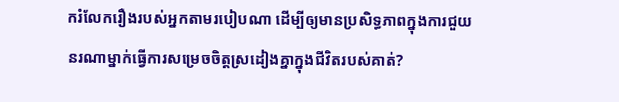ករំលែករឿងរបស់អ្នកតាមរបៀបណា ដើម្បីឲ្យមានប្រសិទ្ធភាពក្នុងការជួយនរណាម្នាក់ធ្វើការសម្រេចចិត្តស្រដៀងគ្នាក្នុងជីវិតរបស់គាត់?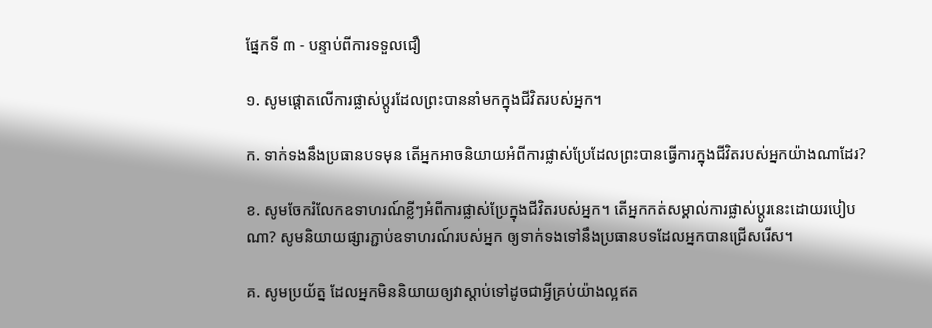ផ្នែកទី ៣ - បន្ទាប់ពីការទទួលជឿ

១. សូមផ្តោតលើការផ្លាស់ប្តូរដែលព្រះបាននាំមកក្នុងជីវិតរបស់អ្នក។

ក. ទាក់ទងនឹងប្រធានបទមុន តើអ្នកអាចនិយាយអំពីការផ្លាស់ប្រែដែលព្រះបានធ្វើការក្នុងជីវិតរបស់អ្នកយ៉ាងណាដែរ?

ខ. សូមចែករំលែកឧទាហរណ៍ខ្លីៗអំពីការផ្លាស់ប្រែក្នុងជីវិតរបស់អ្នក។ តើអ្នកកត់សម្គាល់ការផ្លាស់ប្តូរនេះដោយរបៀបណា? សូមនិយាយផ្សារភ្ជាប់ឧទាហរណ៍របស់អ្នក ឲ្យទាក់ទងទៅនឹងប្រធានបទដែលអ្នកបានជ្រើសរើស។

គ. សូមប្រយ័ត្ន ដែលអ្នកមិននិយាយឲ្យវាស្តាប់ទៅដូចជាអ្វីគ្រប់យ៉ាងល្អឥត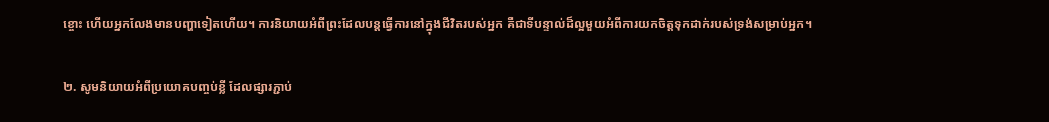ខ្ចោះ ហើយអ្នកលែងមានបញ្ហាទៀតហើយ។ ការនិយាយអំពីព្រះដែលបន្តធ្វើការនៅក្នុងជីវិតរបស់អ្នក គឺជាទីបន្ទាល់ដ៏ល្អមួយអំពីការយកចិត្តទុកដាក់របស់ទ្រង់សម្រាប់អ្នក។

២. សូមនិយាយអំពីប្រយោគបញ្ចប់ខ្លី ដែលផ្សារភ្ជាប់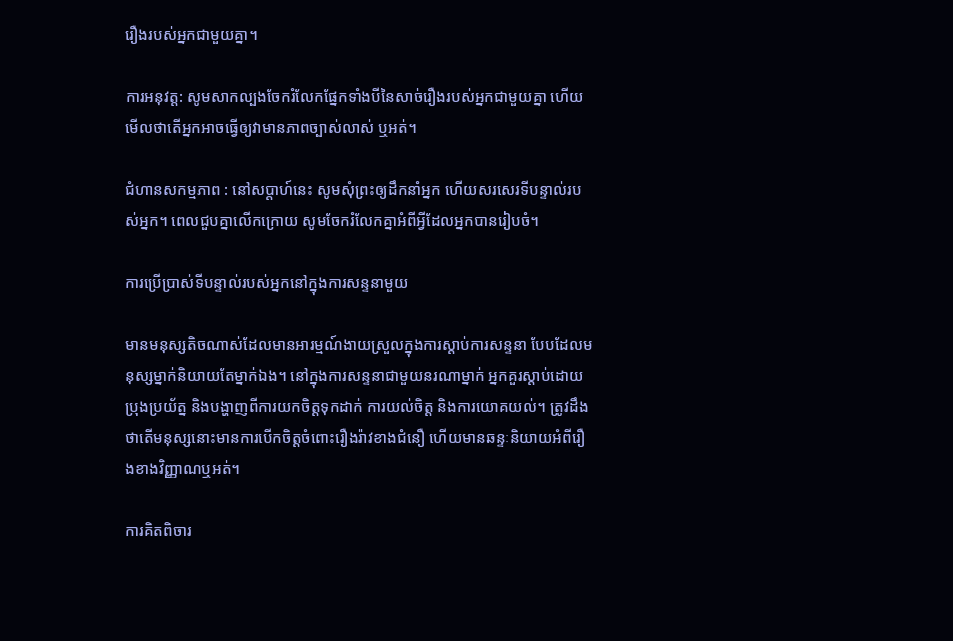រឿងរបស់អ្នកជាមួយគ្នា។

ការអនុវត្ត: សូមសាកល្បងចែករំលែកផ្នែកទាំងបីនៃសាច់រឿងរបស់អ្នកជាមួយគ្នា ហើយមើលថាតើអ្នកអាចធ្វើឲ្យវាមានភាពច្បាស់លាស់ ឬអត់។

ជំហានសកម្មភាព : នៅសប្តាហ៍នេះ សូមសុំព្រះឲ្យដឹកនាំអ្នក ហើយសរសេរទីបន្ទាល់របស់អ្នក។ ពេលជួបគ្នាលើកក្រោយ សូមចែករំលែកគ្នាអំពីអ្វីដែលអ្នកបានរៀបចំ។

ការប្រើប្រាស់ទីបន្ទាល់របស់អ្នកនៅក្នុងការសន្ទនាមួយ

មានមនុស្សតិចណាស់ដែលមានអារម្មណ៍ងាយស្រួលក្នុងការស្តាប់ការសន្ទនា បែបដែលមនុស្សម្នាក់និយាយតែម្នាក់ឯង។ នៅក្នុងការសន្ទនាជាមួយនរណាម្នាក់ អ្នកគួរស្តាប់ដោយប្រុងប្រយ័ត្ន និងបង្ហាញពីការយកចិត្តទុកដាក់ ការយល់ចិត្ត និងការយោគយល់។ ត្រូវដឹងថាតើមនុស្សនោះមានការបើកចិត្តចំពោះរឿងរ៉ាវខាងជំនឿ ហើយមានឆន្ទៈនិយាយអំពីរឿងខាងវិញ្ញាណឬអត់។

ការគិតពិចារ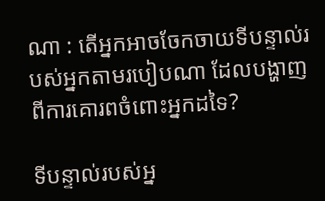ណា : តើអ្នកអាចចែកចាយទីបន្ទាល់របស់អ្នកតាមរបៀបណា ដែលបង្ហាញពីការគោរពចំពោះអ្នកដទៃ?

ទីបន្ទាល់របស់អ្ន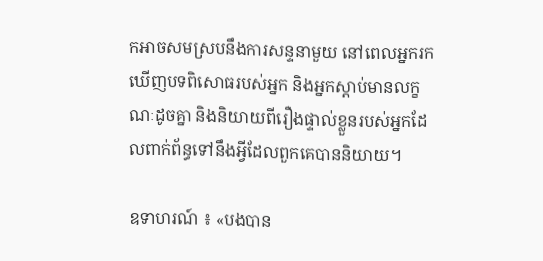កអាចសមស្របនឹងការសន្ទនាមួយ នៅពេលអ្នករកឃើញបទពិសោធរបស់អ្នក និងអ្នកស្ដាប់មានលក្ខណៈដូចគ្នា និងនិយាយពីរឿងផ្ទាល់ខ្លួនរបស់អ្នកដែលពាក់ព័ន្ធទៅនឹងអ្វីដែលពួកគេបាននិយាយ។

ឧទាហរណ៍ ៖ «បងបាន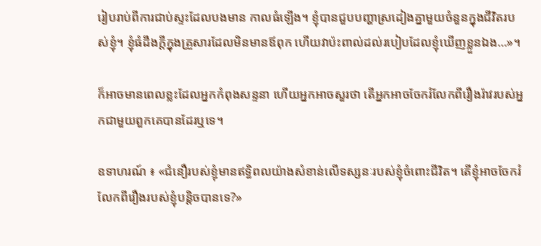រៀបរាប់ពីការជាប់ស្ទះដែលបងមាន កាលធំឡើង។ ខ្ញុំបានជួបបញ្ហាស្រដៀងគ្នាមួយចំនួនក្នុងជីវិតរបស់ខ្ញុំ។ ខ្ញុំធំដឹងក្តីក្នុងគ្រួសារដែលមិនមានឪពុក ហើយវាប៉ះពាល់ដល់របៀបដែលខ្ញុំឃើញខ្លួនឯង…»។

ក៏អាចមានពេលខ្លះដែលអ្នកកំពុងសន្ទនា ហើយអ្នកអាចសួរថា តើអ្នកអាចចែករំលែកពីរឿងរ៉ាវរបស់អ្នកជាមួយពួកគេបានដែរឬទេ។

ឧទាហរណ៍ ៖ «ជំនឿរបស់ខ្ញុំមានឥទ្ធិពលយ៉ាងសំខាន់លើទស្សនៈរបស់ខ្ញុំចំពោះជីវិត។ តើខ្ញុំអាចចែករំលែកពីរឿងរបស់ខ្ញុំបន្តិចបានទេ?»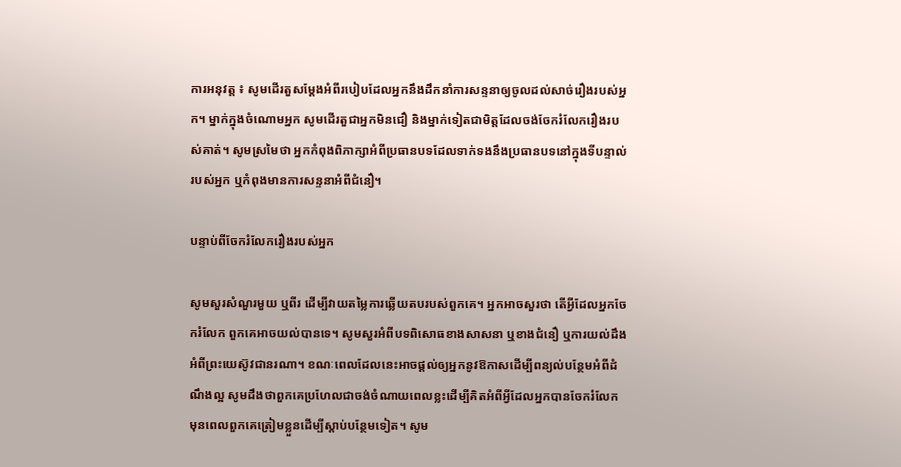ការអនុវត្ត ៖ សូមដើរតួសម្ដែងអំពីរបៀបដែលអ្នកនឹងដឹកនាំការសន្ទនាឲ្យចូលដល់សាច់រឿងរបស់អ្នក។ ម្នាក់ក្នុងចំណោមអ្នក សូមដើរតួជាអ្នកមិនជឿ និងម្នាក់ទៀតជាមិត្តដែលចង់ចែករំលែករឿងរបស់គាត់។ សូមស្រមៃថា អ្នកកំពុងពិភាក្សាអំពីប្រធានបទដែលទាក់ទងនឹងប្រធានបទនៅក្នុងទីបន្ទាល់របស់អ្នក ឬកំពុងមានការសន្ទនាអំពីជំនឿ។

បន្ទាប់ពីចែករំលែករឿងរបស់អ្នក

សូមសួរសំណួរមួយ ឬពីរ ដើម្បីវាយតម្លៃការឆ្លើយតបរបស់ពួកគេ។ អ្នកអាចសួរថា តើអ្វីដែលអ្នកចែករំលែក ពួកគេអាចយល់បានទេ។ សូមសួរអំពីបទពិសោធខាងសាសនា ឬខាងជំនឿ ឬការយល់ដឹងអំពីព្រះយេស៊ូវជានរណា។ ខណៈពេលដែលនេះអាចផ្តល់ឲ្យអ្នកនូវឱកាសដើម្បីពន្យល់បន្ថែមអំពីដំណឹងល្អ សូមដឹងថាពួកគេប្រហែលជាចង់ចំណាយពេលខ្លះដើម្បីគិតអំពីអ្វីដែលអ្នកបានចែករំលែក មុនពេលពួកគេត្រៀមខ្លួនដើម្បីស្តាប់បន្ថែមទៀត។ សូម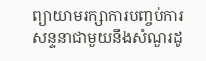ព្យាយាមរក្សាការបញ្ចប់ការសន្ទនាជាមួយនឹងសំណួរដូ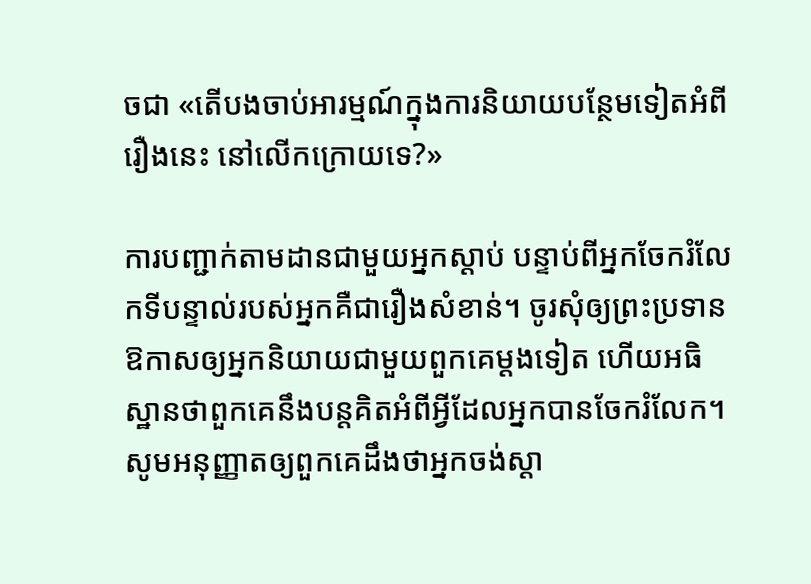ចជា «តើបងចាប់អារម្មណ៍ក្នុងការនិយាយបន្ថែមទៀតអំពីរឿងនេះ នៅលើកក្រោយទេ?»

ការបញ្ជាក់តាមដានជាមួយអ្នកស្ដាប់ បន្ទាប់ពីអ្នកចែករំលែកទីបន្ទាល់របស់អ្នកគឺជារឿងសំខាន់។ ចូរសុំឲ្យព្រះប្រទានឱកាសឲ្យអ្នកនិយាយជាមួយពួកគេម្តងទៀត ហើយអធិស្ឋានថាពួកគេនឹងបន្តគិតអំពីអ្វីដែលអ្នកបានចែករំលែក។ សូមអនុញ្ញាតឲ្យពួកគេដឹងថាអ្នកចង់ស្តា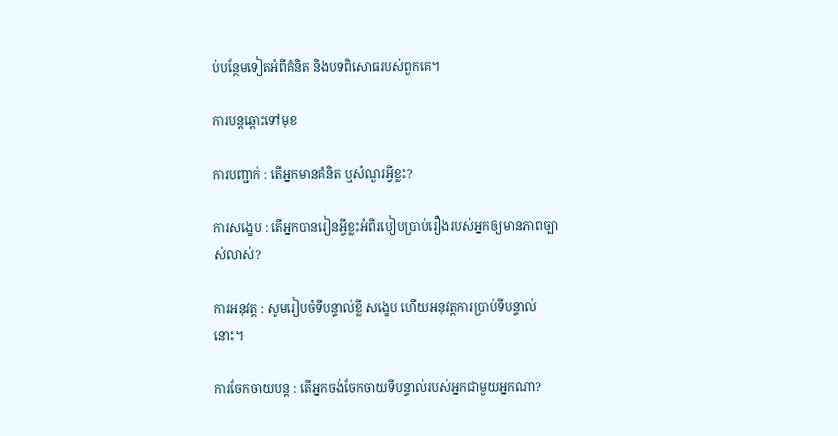ប់បន្ថែមទៀតអំពីគំនិត និងបទពិសោធរបស់ពួកគេ។

ការបន្តឆ្ពោះទៅមុខ

ការបញ្ជាក់ : តើអ្នកមានគំនិត ឬសំណួរអ្វីខ្លះ?

ការសង្ខេប : តើអ្នកបានរៀនអ្វីខ្លះអំពីរបៀបប្រាប់រឿងរបស់អ្នកឲ្យមានភាពច្បាស់លាស់?

ការអនុវត្ត : សូមរៀបចំទីបន្ទាល់ខ្លី សង្ខេប ហើយអនុវត្តការប្រាប់ទីបន្ទាល់នោះ។

ការចែកចាយបន្ត : តើអ្នកចង់ចែកចាយទីបន្ទាល់របស់អ្នកជាមួយអ្នកណា?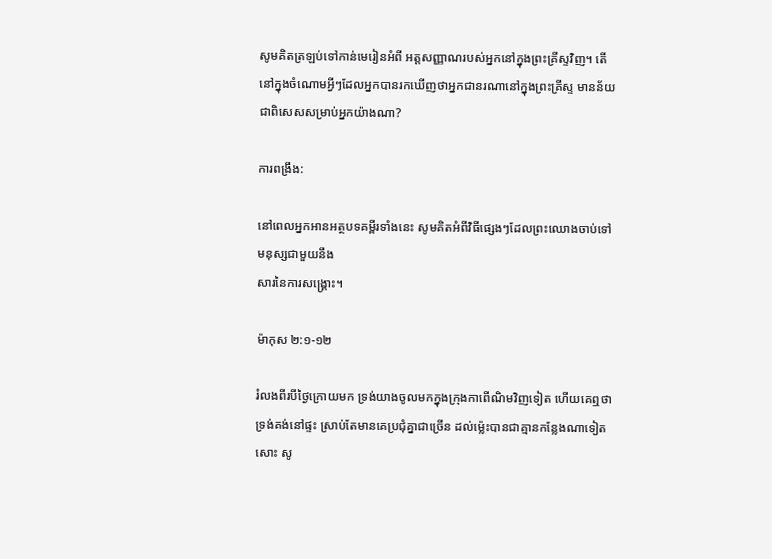សូមគិតត្រឡប់ទៅកាន់មេរៀនអំពី អត្តសញ្ញាណរបស់អ្នកនៅក្នុងព្រះគ្រីស្ទវិញ។ តើនៅក្នុងចំណោមអ្វីៗដែលអ្នកបានរកឃើញថាអ្នកជានរណានៅក្នុងព្រះគ្រីស្ទ មានន័យជាពិសេសសម្រាប់អ្នកយ៉ាងណា?

ការពង្រឹង:

នៅពេលអ្នកអានអត្ថបទគម្ពីរទាំងនេះ សូមគិតអំពីវិធីផ្សេងៗដែលព្រះឈោងចាប់ទៅមនុស្សជាមួយនឹង
សារនៃការសង្រ្គោះ។

ម៉ាកុស ២:១-១២

រំលងពីរបីថ្ងៃក្រោយមក ទ្រង់យាងចូលមកក្នុងក្រុងកាពើ‌ណិមវិញទៀត ហើយគេឮថា ទ្រង់គង់នៅផ្ទះ ស្រាប់តែមានគេប្រជុំគ្នាជាច្រើន ដល់‌ម៉្លេះបានជាគ្មានកន្លែងណាទៀតសោះ សូ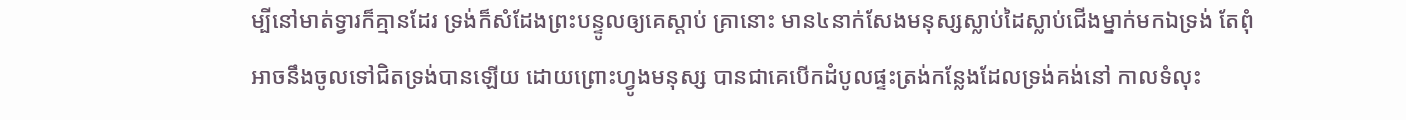ម្បីនៅមាត់ទ្វារក៏គ្មានដែរ ទ្រង់ក៏សំដែងព្រះ‌បន្ទូលឲ្យគេស្តាប់ គ្រានោះ មាន៤នាក់សែងមនុស្សស្លាប់ដៃស្លាប់ជើងម្នាក់មកឯទ្រង់ តែពុំអាចនឹងចូលទៅជិតទ្រង់បានឡើយ ដោយព្រោះហ្វូងមនុស្ស បានជាគេបើកដំបូលផ្ទះត្រង់កន្លែងដែលទ្រង់គង់នៅ កាលទំលុះ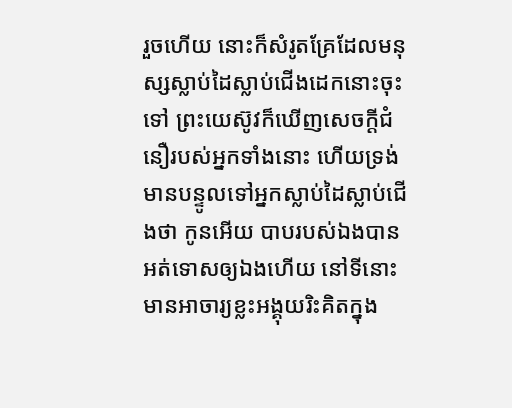រួចហើយ នោះក៏សំរូតគ្រែដែលមនុស្សស្លាប់ដៃស្លាប់ជើងដេកនោះចុះទៅ ព្រះ‌យេស៊ូវក៏ឃើញសេចក្ដីជំនឿរបស់អ្នកទាំងនោះ ហើយទ្រង់មានបន្ទូលទៅអ្នកស្លាប់ដៃស្លាប់ជើងថា កូនអើយ បាបរបស់ឯងបានអត់ទោសឲ្យឯងហើយ នៅទីនោះ មានអាចារ្យខ្លះអង្គុយរិះ‌គិតក្នុង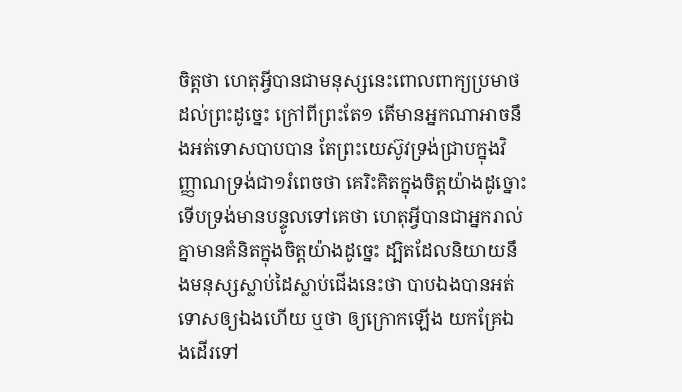ចិត្តថា ហេតុអ្វីបានជាមនុស្សនេះពោលពាក្យប្រមាថដល់ព្រះដូច្នេះ ក្រៅពីព្រះតែ១ តើមានអ្នកណាអាចនឹងអត់ទោសបាបបាន តែព្រះ‌យេស៊ូវទ្រង់ជ្រាបក្នុងវិញ្ញាណទ្រង់ជា១រំពេចថា គេរិះ‌គិតក្នុងចិត្តយ៉ាងដូច្នោះ ទើបទ្រង់មានបន្ទូលទៅគេថា ហេតុអ្វីបានជាអ្នករាល់គ្នាមានគំនិតក្នុងចិត្តយ៉ាងដូច្នេះ ដ្បិតដែលនិយាយនឹងមនុស្សស្លាប់ដៃស្លាប់ជើងនេះថា បាបឯងបានអត់ទោសឲ្យឯងហើយ ឬថា ឲ្យក្រោកឡើង យកគ្រែឯងដើរទៅ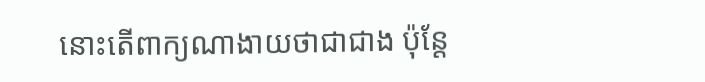នោះតើពាក្យណាងាយថាជាជាង ប៉ុន្តែ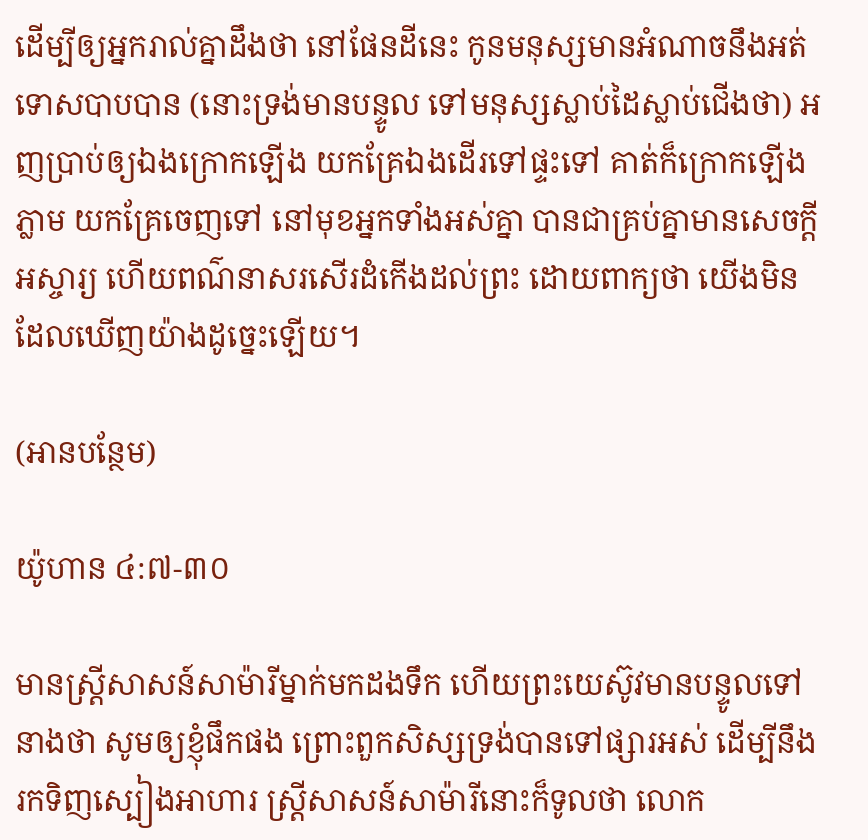ដើម្បីឲ្យអ្នករាល់គ្នាដឹងថា នៅផែនដីនេះ កូនមនុស្សមានអំណាចនឹងអត់ទោសបាបបាន (នោះទ្រង់មានបន្ទូល ទៅមនុស្សស្លាប់ដៃស្លាប់ជើងថា) អញប្រាប់ឲ្យឯងក្រោកឡើង យកគ្រែឯងដើរទៅផ្ទះទៅ គាត់ក៏ក្រោកឡើងភ្លាម យកគ្រែចេញទៅ នៅមុខអ្នកទាំងអស់គ្នា បានជាគ្រប់គ្នាមានសេចក្ដីអស្ចារ្យ ហើយពណ៌នាសរសើរដំកើងដល់ព្រះ ដោយពាក្យថា យើងមិនដែលឃើញយ៉ាងដូច្នេះឡើយ។

(អានបន្ថែម)

យ៉ូហាន ៤:៧-៣០

មានស្ត្រីសាសន៍សាម៉ារីម្នាក់មកដងទឹក ហើយព្រះ‌យេស៊ូវមានបន្ទូលទៅនាងថា សូមឲ្យខ្ញុំផឹកផង ព្រោះពួកសិស្សទ្រង់បានទៅផ្សារអស់ ដើម្បីនឹងរកទិញស្បៀងអាហារ ស្ត្រីសាសន៍សាម៉ារីនោះក៏ទូលថា លោក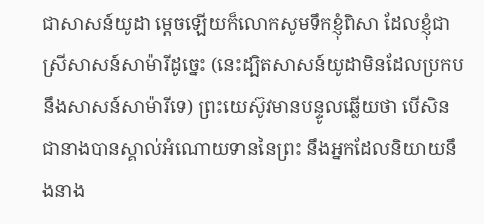ជាសាសន៍យូដា ម្តេចឡើយក៏លោកសូមទឹកខ្ញុំពិសា ដែលខ្ញុំជាស្រីសាសន៍សាម៉ារីដូច្នេះ (នេះដ្បិតសាសន៍យូដាមិនដែលប្រកបនឹងសាសន៍សាម៉ារីទេ) ព្រះ‌យេស៊ូវមានបន្ទូលឆ្លើយថា បើសិនជានាងបានស្គាល់អំណោយទាននៃព្រះ នឹងអ្នកដែលនិយាយនឹងនាង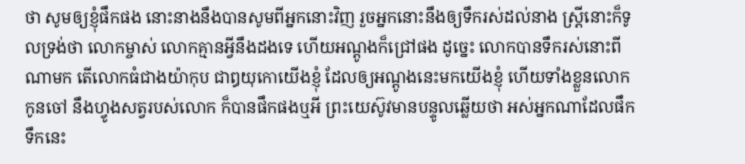ថា សូមឲ្យខ្ញុំផឹកផង នោះនាងនឹងបានសូមពីអ្នកនោះវិញ រួចអ្នកនោះនឹងឲ្យទឹករស់ដល់នាង ស្ត្រីនោះក៏ទូលទ្រង់ថា លោកម្ចាស់ លោកគ្មានអ្វីនឹងដងទេ ហើយអណ្តូងក៏ជ្រៅផង ដូច្នេះ លោកបានទឹករស់នោះពីណាមក តើលោកធំជាងយ៉ាកុប ជាឰយុកោយើងខ្ញុំ ដែលឲ្យអណ្តូងនេះមកយើងខ្ញុំ ហើយទាំងខ្លួនលោក កូនចៅ នឹងហ្វូងសត្វរបស់លោក ក៏បានផឹកផងឬអី ព្រះ‌យេស៊ូវមានបន្ទូលឆ្លើយថា អស់អ្នកណាដែលផឹកទឹកនេះ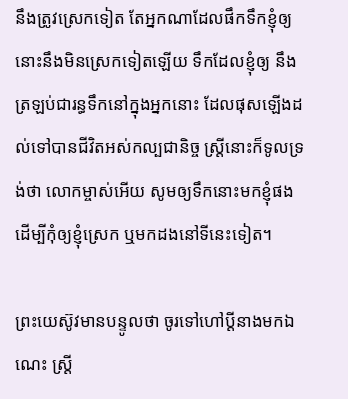នឹងត្រូវស្រេកទៀត តែអ្នកណាដែលផឹកទឹកខ្ញុំឲ្យ នោះនឹងមិនស្រេកទៀតឡើយ ទឹកដែលខ្ញុំឲ្យ នឹងត្រឡប់ជារន្ធទឹកនៅក្នុងអ្នកនោះ ដែលផុសឡើងដល់ទៅបានជីវិតអស់‌កល្បជានិច្ច ស្ត្រីនោះក៏ទូលទ្រង់ថា លោកម្ចាស់អើយ សូមឲ្យទឹកនោះមកខ្ញុំផង ដើម្បីកុំឲ្យខ្ញុំស្រេក ឬមកដងនៅទីនេះទៀត។

ព្រះ‌យេស៊ូវមានបន្ទូលថា ចូរទៅហៅប្ដីនាងមកឯណេះ ស្ត្រី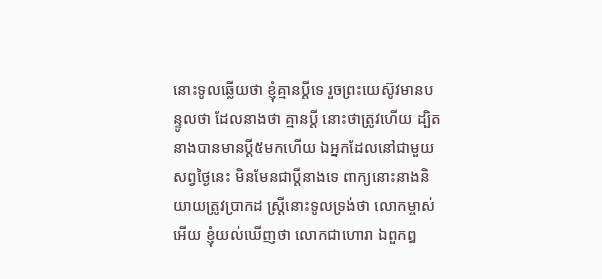នោះទូលឆ្លើយថា ខ្ញុំគ្មានប្ដីទេ រួចព្រះ‌យេស៊ូវមានបន្ទូលថា ដែលនាងថា គ្មានប្ដី នោះថាត្រូវហើយ ដ្បិតនាងបានមានប្ដី៥មកហើយ ឯអ្នកដែលនៅជាមួយសព្វថ្ងៃនេះ មិនមែនជាប្ដីនាងទេ ពាក្យនោះនាងនិយាយត្រូវប្រាកដ ស្ត្រីនោះទូលទ្រង់ថា លោកម្ចាស់អើយ ខ្ញុំយល់ឃើញថា លោកជាហោរា ឯពួកឰ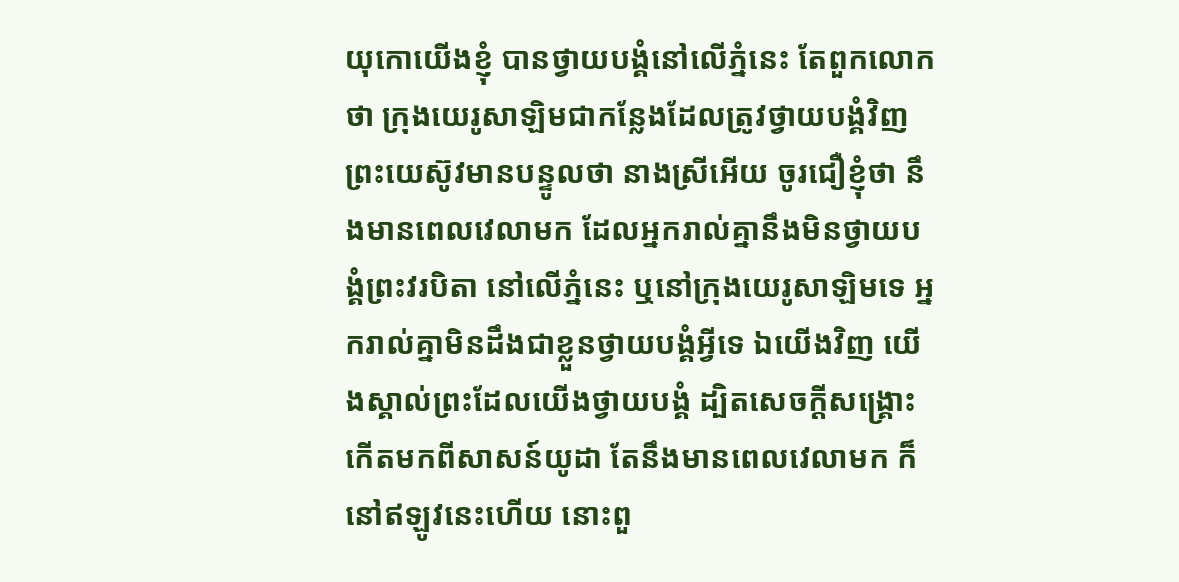យុកោយើងខ្ញុំ បានថ្វាយ‌បង្គំនៅលើភ្នំនេះ តែពួកលោកថា ក្រុងយេរូ‌សាឡិមជាកន្លែងដែលត្រូវថ្វាយ‌បង្គំវិញ ព្រះ‌យេស៊ូវមានបន្ទូលថា នាងស្រីអើយ ចូរជឿខ្ញុំថា នឹងមានពេលវេលាមក ដែលអ្នករាល់គ្នានឹងមិនថ្វាយ‌បង្គំព្រះវរ‌បិតា នៅលើភ្នំនេះ ឬនៅក្រុងយេរូ‌សាឡិមទេ អ្នករាល់គ្នាមិនដឹងជាខ្លួនថ្វាយ‌បង្គំអ្វីទេ ឯយើងវិញ យើងស្គាល់ព្រះដែលយើងថ្វាយ‌បង្គំ ដ្បិតសេចក្ដីសង្គ្រោះកើតមកពីសាសន៍យូដា តែនឹងមានពេលវេលាមក ក៏នៅឥឡូវនេះហើយ នោះពួ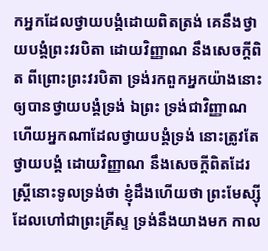កអ្នកដែលថ្វាយ‌បង្គំដោយពិតត្រង់ គេនឹងថ្វាយ‌បង្គំព្រះវរ‌បិតា ដោយវិញ្ញាណ នឹងសេចក្ដីពិត ពីព្រោះព្រះវរ‌បិតា ទ្រង់រកពួកអ្នកយ៉ាងនោះ ឲ្យបានថ្វាយ‌បង្គំទ្រង់ ឯព្រះ ទ្រង់ជាវិញ្ញាណ ហើយអ្នកណាដែលថ្វាយ‌បង្គំទ្រង់ នោះត្រូវតែថ្វាយ‌បង្គំ ដោយវិញ្ញាណ នឹងសេចក្ដីពិតដែរ ស្ត្រីនោះទូលទ្រង់ថា ខ្ញុំដឹងហើយថា ព្រះ‌មែស្ស៊ី ដែលហៅជាព្រះ‌គ្រីស្ទ ទ្រង់នឹងយាងមក កាល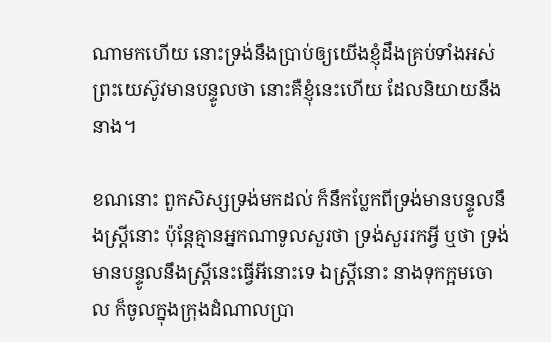ណាមកហើយ នោះទ្រង់នឹងប្រាប់ឲ្យយើងខ្ញុំដឹងគ្រប់ទាំងអស់ ព្រះ‌យេស៊ូវមានបន្ទូលថា នោះគឺខ្ញុំនេះហើយ ដែលនិយាយនឹងនាង។

ខណនោះ ពួកសិស្សទ្រង់មកដល់ ក៏នឹកប្លែកពីទ្រង់មានបន្ទូលនឹងស្ត្រីនោះ ប៉ុន្តែគ្មានអ្នកណាទូលសួរថា ទ្រង់សួររកអ្វី ឬថា ទ្រង់មានបន្ទូលនឹងស្ត្រីនេះធ្វើអីនោះទេ ឯស្ត្រីនោះ នាងទុកក្អមចោល ក៏ចូលក្នុងក្រុងដំណាលប្រា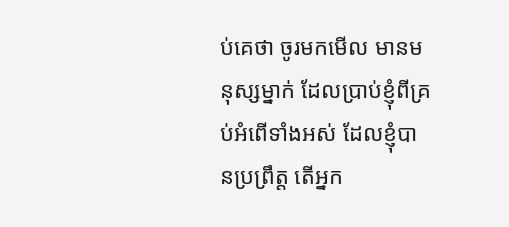ប់គេថា ចូរមកមើល មានមនុស្សម្នាក់ ដែលប្រាប់ខ្ញុំពីគ្រប់អំពើទាំងអស់ ដែលខ្ញុំបានប្រព្រឹត្ត តើអ្នក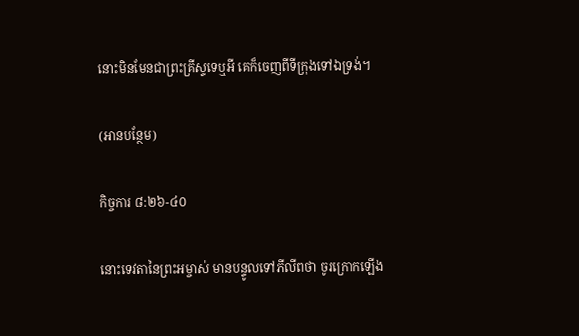នោះមិនមែនជាព្រះ‌គ្រីស្ទទេឬអី គេក៏ចេញពីទីក្រុងទៅឯទ្រង់។

(អានបន្ថែម)

កិច្ចការ ៨:២៦-៤០

នោះទេវតានៃព្រះ‌អម្ចាស់ មានបន្ទូលទៅភីលីពថា ចូរក្រោកឡើង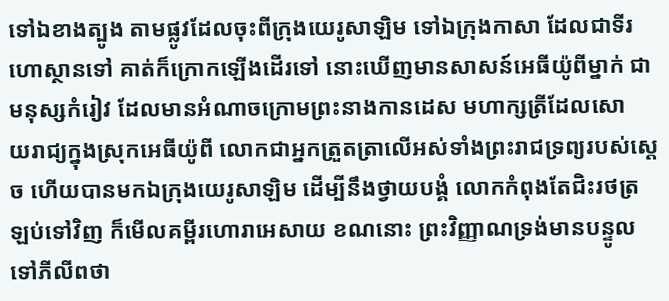ទៅឯខាងត្បូង តាមផ្លូវដែលចុះពីក្រុងយេរូ‌សាឡិម ទៅឯក្រុងកាសា ដែលជាទីរហោ‌ស្ថានទៅ គាត់ក៏ក្រោកឡើងដើរទៅ នោះឃើញមានសាសន៍អេធីយ៉ូពីម្នាក់ ជាមនុស្សកំរៀវ ដែលមានអំណាចក្រោមព្រះ‌នាងកាន‌ដេស មហា‌ក្សត្រីដែលសោយ‌រាជ្យក្នុងស្រុកអេធីយ៉ូពី លោកជាអ្នកត្រួត‌ត្រាលើអស់ទាំងព្រះ‌រាជ‌ទ្រព្យរបស់ស្តេច ហើយបានមកឯក្រុងយេរូ‌សាឡិម ដើម្បីនឹងថ្វាយ‌បង្គំ លោកកំពុងតែជិះរថត្រឡប់ទៅវិញ ក៏មើលគម្ពីរហោរាអេសាយ ខណនោះ ព្រះ‌វិញ្ញាណទ្រង់មានបន្ទូលទៅភីលីពថា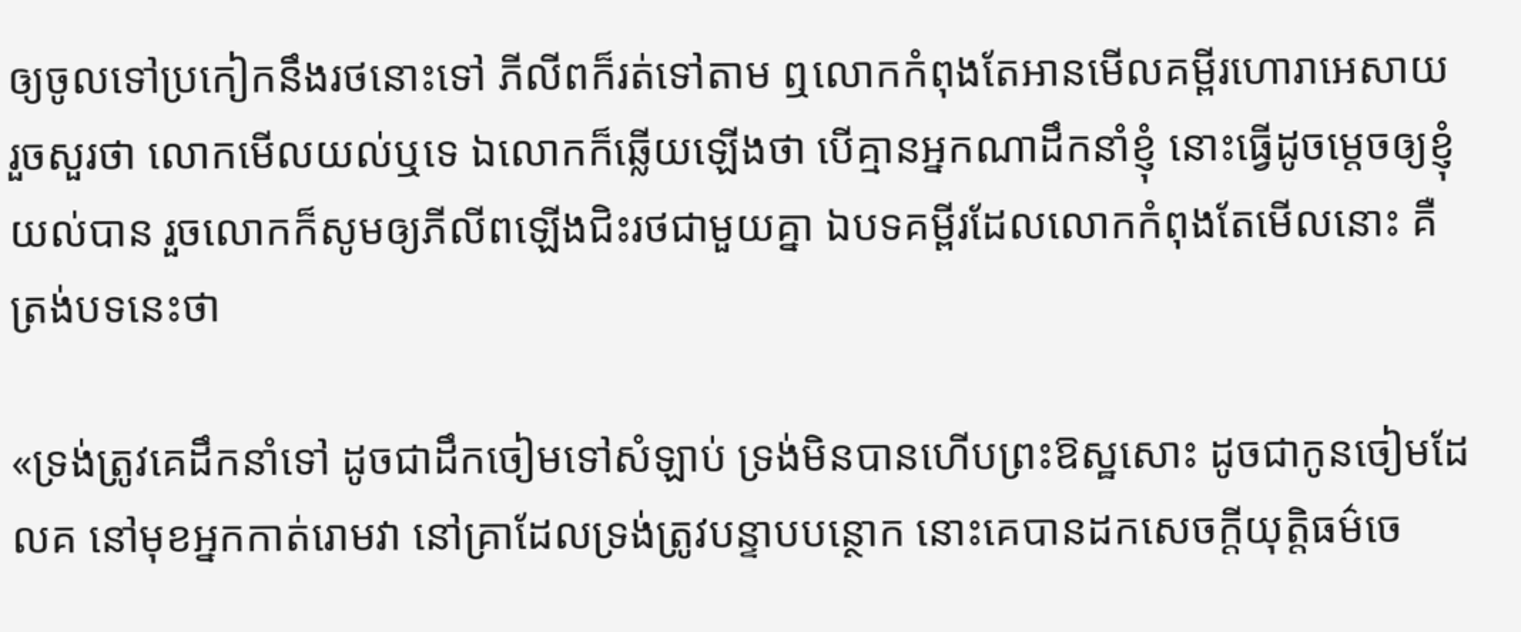ឲ្យចូលទៅប្រកៀកនឹងរថនោះទៅ ភីលីពក៏រត់ទៅតាម ឮលោកកំពុងតែអានមើលគម្ពីរហោរាអេសាយ រួចសួរថា លោកមើលយល់ឬទេ ឯលោកក៏ឆ្លើយឡើងថា បើគ្មានអ្នកណាដឹក‌នាំខ្ញុំ នោះធ្វើដូចម្តេចឲ្យខ្ញុំយល់បាន រួចលោកក៏សូមឲ្យភីលីពឡើងជិះរថជាមួយគ្នា ឯបទគម្ពីរដែលលោកកំពុងតែមើលនោះ គឺត្រង់បទនេះថា

«ទ្រង់ត្រូវគេដឹក‌នាំទៅ ដូចជាដឹកចៀមទៅសំឡាប់ ទ្រង់មិនបានហើបព្រះ‌ឱស្ឋសោះ ដូចជាកូនចៀមដែលគ នៅមុខអ្នកកាត់រោមវា នៅគ្រាដែលទ្រង់ត្រូវបន្ទាប‌បន្ថោក នោះគេបានដកសេចក្ដីយុត្តិ‌ធម៌ចេ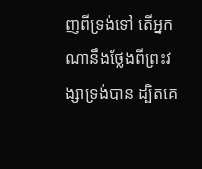ញពីទ្រង់ទៅ តើអ្នកណានឹងថ្លែងពីព្រះ‌វង្សាទ្រង់បាន ដ្បិតគេ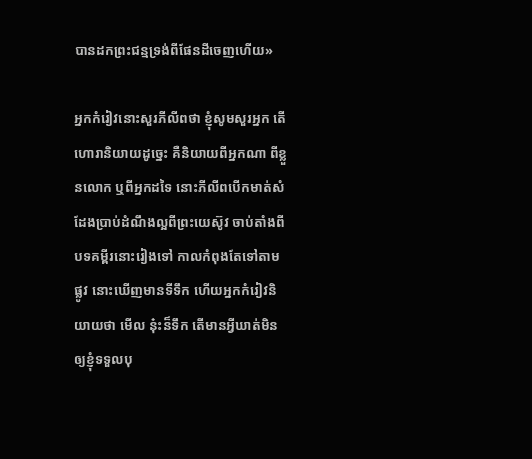បានដកព្រះ‌ជន្មទ្រង់ពីផែនដីចេញហើយ»

អ្នកកំរៀវនោះសួរភីលីពថា ខ្ញុំសូមសួរអ្នក តើហោរានិយាយដូច្នេះ គឺនិយាយពីអ្នកណា ពីខ្លួនលោក ឬពីអ្នកដទៃ នោះភីលីពបើកមាត់សំដែងប្រាប់ដំណឹងល្អពីព្រះ‌យេស៊ូវ ចាប់តាំងពីបទគម្ពីរនោះរៀងទៅ កាលកំពុងតែទៅតាមផ្លូវ នោះឃើញមានទីទឹក ហើយអ្នកកំរៀវនិយាយថា មើល នុ៎ះន៏ទឹក តើមានអ្វីឃាត់មិនឲ្យខ្ញុំទទួលបុ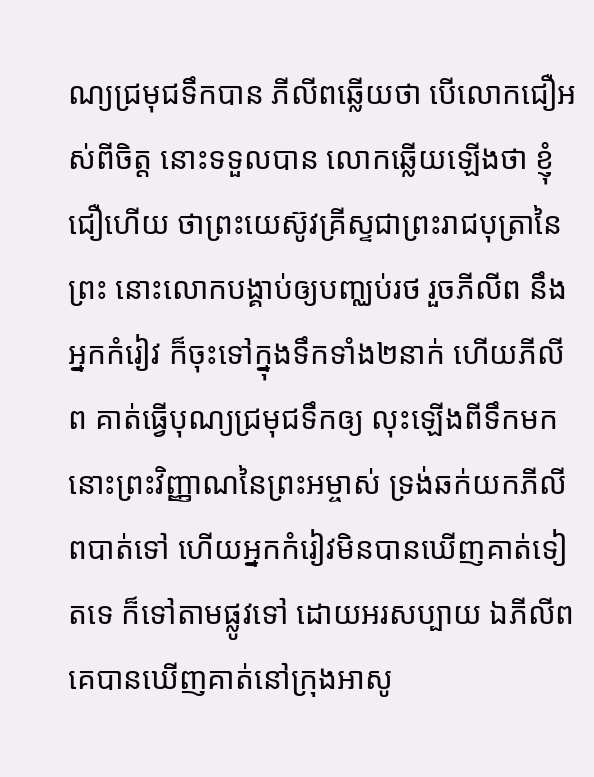ណ្យជ្រមុជ‌ទឹកបាន ភីលីពឆ្លើយថា បើលោកជឿអស់ពីចិត្ត នោះទទួលបាន លោកឆ្លើយឡើងថា ខ្ញុំជឿហើយ ថាព្រះ‌យេស៊ូវគ្រីស្ទជាព្រះ‌រាជ‌បុត្រានៃព្រះ នោះលោកបង្គាប់ឲ្យបញ្ឈប់រថ រួចភីលីព នឹងអ្នកកំរៀវ ក៏ចុះទៅក្នុងទឹកទាំង២នាក់ ហើយភីលីព គាត់ធ្វើបុណ្យជ្រមុជ‌ទឹកឲ្យ លុះឡើងពីទឹកមក នោះព្រះ‌វិញ្ញាណនៃព្រះ‌អម្ចាស់ ទ្រង់ឆក់យកភីលីពបាត់ទៅ ហើយអ្នកកំរៀវមិនបានឃើញគាត់ទៀតទេ ក៏ទៅតាមផ្លូវទៅ ដោយអរសប្បាយ ឯភីលីព គេបានឃើញគាត់នៅក្រុងអាសូ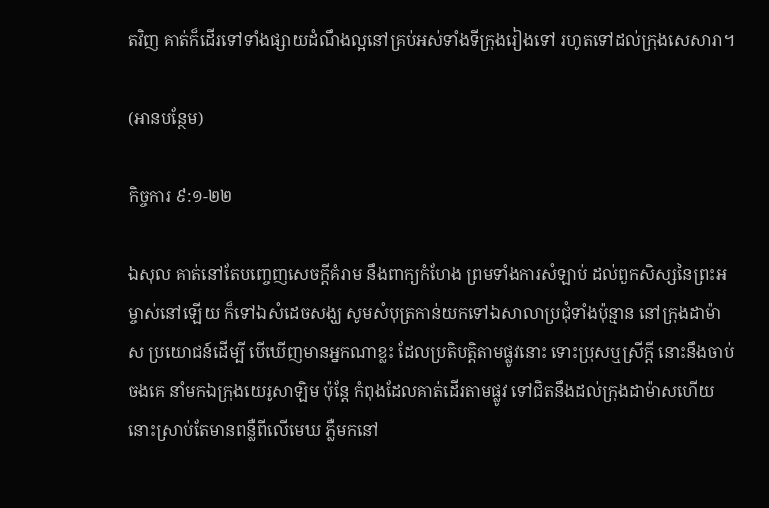តវិញ គាត់ក៏ដើរទៅទាំងផ្សាយដំណឹងល្អនៅគ្រប់អស់ទាំងទីក្រុងរៀងទៅ រហូតទៅដល់ក្រុងសេសារា។

(អានបន្ថែម)

កិច្ចការ ៩:១-២២

ឯសុល គាត់នៅតែបញ្ចេញសេចក្ដីគំរាម នឹងពាក្យកំហែង ព្រមទាំងការសំឡាប់ ដល់ពួកសិស្សនៃព្រះ‌អម្ចាស់នៅឡើយ ក៏ទៅឯសំដេចសង្ឃ សូមសំបុត្រកាន់យកទៅឯសាលាប្រជុំទាំងប៉ុន្មាន នៅក្រុងដាម៉ាស ប្រយោជន៍ដើម្បី បើឃើញមានអ្នកណាខ្លះ ដែលប្រតិ‌បត្តិតាមផ្លូវនោះ ទោះប្រុសឬស្រីក្តី នោះនឹងចាប់ចងគេ នាំមកឯក្រុងយេរូ‌សាឡិម ប៉ុន្តែ កំពុងដែលគាត់ដើរតាមផ្លូវ ទៅជិតនឹងដល់ក្រុងដាម៉ាសហើយ នោះស្រាប់តែមានពន្លឺពីលើមេឃ ភ្លឺមកនៅ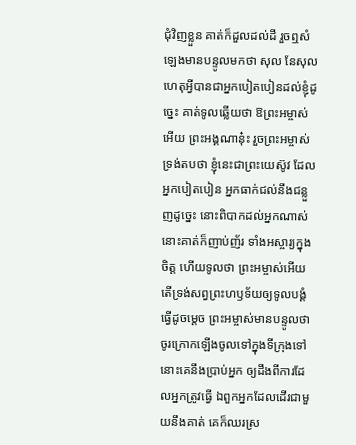ជុំ‌វិញខ្លួន គាត់ក៏ដួលដល់ដី រួចឮសំឡេងមានបន្ទូលមកថា សុល នែសុល ហេតុអ្វីបានជាអ្នកបៀត‌បៀនដល់ខ្ញុំដូច្នេះ គាត់ទូលឆ្លើយថា ឱព្រះ‌អម្ចាស់អើយ ព្រះ‌អង្គណានុ៎ះ រួចព្រះ‌អម្ចាស់ទ្រង់តបថា ខ្ញុំនេះជាព្រះ‌យេស៊ូវ ដែលអ្នកបៀត‌បៀន អ្នកធាក់ជល់នឹងជន្លួញដូច្នេះ នោះពិបាកដល់អ្នកណាស់ នោះគាត់ក៏ញាប់‌ញ័រ ទាំងអស្ចារ្យក្នុងចិត្ត ហើយទូលថា ព្រះ‌អម្ចាស់អើយ តើទ្រង់សព្វព្រះ‌ហឫទ័យឲ្យទូលបង្គំធ្វើដូចម្តេច ព្រះ‌អម្ចាស់មានបន្ទូលថា ចូរក្រោកឡើងចូលទៅក្នុងទីក្រុងទៅ នោះគេនឹងប្រាប់អ្នក ឲ្យដឹងពីការដែលអ្នកត្រូវធ្វើ ឯពួកអ្នកដែលដើរជាមួយនឹងគាត់ គេក៏ឈរស្រ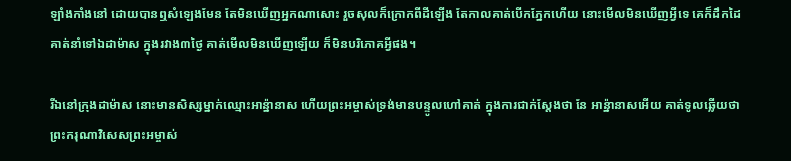ឡាំង‌កាំងនៅ ដោយបានឮសំឡេងមែន តែមិនឃើញអ្នកណាសោះ រួចសុលក៏ក្រោកពីដីឡើង តែកាលគាត់បើកភ្នែកហើយ នោះមើលមិនឃើញអ្វីទេ គេក៏ដឹកដៃគាត់នាំទៅឯដាម៉ាស ក្នុងរវាង៣ថ្ងៃ គាត់មើលមិនឃើញឡើយ ក៏មិនបរិភោគអ្វីផង។

រីឯនៅក្រុងដាម៉ាស នោះមានសិស្សម្នាក់ឈ្មោះអាន៉្នានាស ហើយព្រះ‌អម្ចាស់ទ្រង់មានបន្ទូលហៅគាត់ ក្នុងការជាក់ស្តែងថា នែ អាន៉្នានាសអើយ គាត់ទូលឆ្លើយថា ព្រះ‌ករុណាវិសេសព្រះ‌អម្ចាស់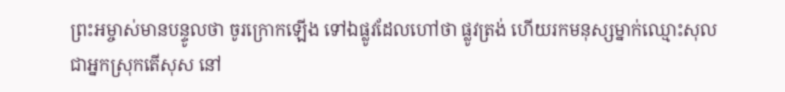ព្រះ‌អម្ចាស់មានបន្ទូលថា ចូរក្រោកឡើង ទៅឯផ្លូវដែលហៅថា ផ្លូវត្រង់ ហើយរកមនុស្សម្នាក់ឈ្មោះសុល ជាអ្នកស្រុកតើ‌សុស នៅ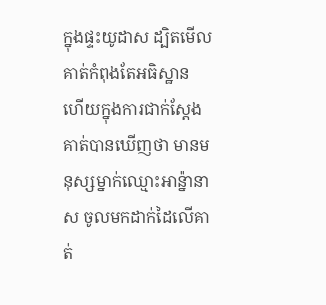ក្នុងផ្ទះយូដាស ដ្បិតមើល គាត់កំពុងតែអធិស្ឋាន ហើយក្នុងការជាក់ស្តែង គាត់បានឃើញថា មានមនុស្សម្នាក់ឈ្មោះអាន៉្នានាស ចូលមកដាក់ដៃលើគាត់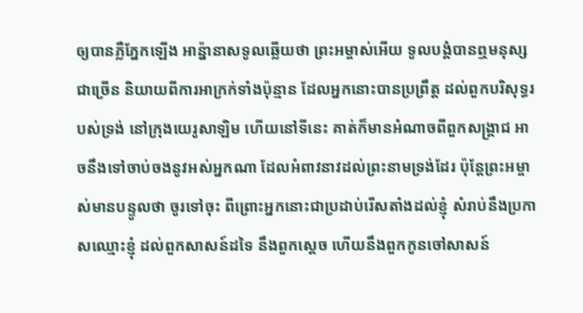ឲ្យបានភ្លឺភ្នែកឡើង អាន៉្នានាសទូលឆ្លើយថា ព្រះ‌អម្ចាស់អើយ ទូលបង្គំបានឮមនុស្សជាច្រើន និយាយពីការអាក្រក់ទាំងប៉ុន្មាន ដែលអ្នកនោះបានប្រព្រឹត្ត ដល់ពួកបរិសុទ្ធរបស់ទ្រង់ នៅក្រុងយេរូ‌សាឡិម ហើយនៅទីនេះ គាត់ក៏មានអំណាចពីពួកសង្គ្រាជ អាចនឹងទៅចាប់ចងនូវអស់អ្នកណា ដែលអំពាវ‌នាវដល់ព្រះ‌នាមទ្រង់ដែរ ប៉ុន្តែព្រះ‌អម្ចាស់មានបន្ទូលថា ចូរទៅចុះ ពីព្រោះអ្នកនោះជាប្រដាប់រើសតាំងដល់ខ្ញុំ សំរាប់នឹងប្រកាសឈ្មោះខ្ញុំ ដល់ពួកសាសន៍ដទៃ នឹងពួកស្តេច ហើយនឹងពួកកូនចៅសាសន៍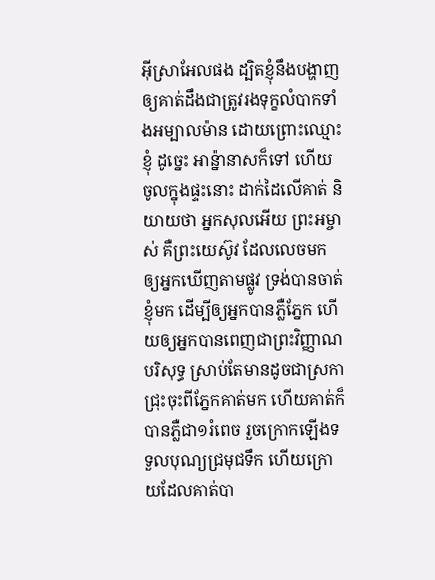អ៊ីស្រាអែលផង ដ្បិតខ្ញុំនឹងបង្ហាញ ឲ្យគាត់ដឹងជាត្រូវរងទុក្ខលំបាកទាំងអម្បាល‌ម៉ាន ដោយព្រោះឈ្មោះខ្ញុំ ដូច្នេះ អាន៉្នានាសក៏ទៅ ហើយចូលក្នុងផ្ទះនោះ ដាក់ដៃលើគាត់ និយាយថា អ្នកសុលអើយ ព្រះ‌អម្ចាស់ គឺព្រះ‌យេស៊ូវ ដែលលេចមកឲ្យអ្នកឃើញតាមផ្លូវ ទ្រង់បានចាត់ខ្ញុំមក ដើម្បីឲ្យអ្នកបានភ្លឺភ្នែក ហើយឲ្យអ្នកបានពេញជាព្រះ‌វិញ្ញាណបរិសុទ្ធ ស្រាប់តែមានដូចជាស្រកាជ្រុះចុះពីភ្នែកគាត់មក ហើយគាត់ក៏បានភ្លឺជា១រំពេច រួចក្រោកឡើងទទួលបុណ្យជ្រមុជ‌ទឹក ហើយក្រោយដែលគាត់បា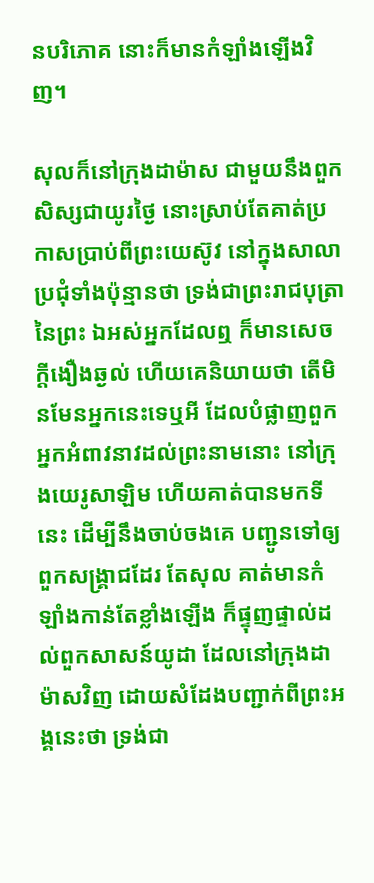នបរិភោគ នោះក៏មានកំឡាំងឡើងវិញ។

សុលក៏នៅក្រុងដាម៉ាស ជាមួយនឹងពួកសិស្សជាយូរថ្ងៃ នោះស្រាប់តែគាត់ប្រកាសប្រាប់ពីព្រះ‌យេស៊ូវ នៅក្នុងសាលាប្រជុំទាំងប៉ុន្មានថា ទ្រង់ជាព្រះ‌រាជ‌បុត្រានៃព្រះ ឯអស់អ្នកដែលឮ ក៏មានសេចក្ដីងឿង‌ឆ្ងល់ ហើយគេនិយាយថា តើមិនមែនអ្នកនេះទេឬអី ដែលបំផ្លាញពួកអ្នកអំពាវ‌នាវដល់ព្រះ‌នាមនោះ នៅក្រុងយេរូ‌សាឡិម ហើយគាត់បានមកទីនេះ ដើម្បីនឹងចាប់ចងគេ បញ្ជូនទៅឲ្យពួកសង្គ្រាជដែរ តែសុល គាត់មានកំឡាំងកាន់តែខ្លាំងឡើង ក៏ផ្ទុញ‌ផ្ទាល់ដល់ពួកសាសន៍យូដា ដែលនៅក្រុងដាម៉ាសវិញ ដោយសំដែងបញ្ជាក់ពីព្រះ‌អង្គនេះថា ទ្រង់ជា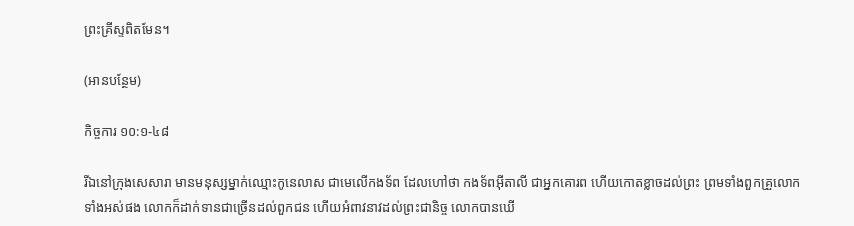ព្រះ‌គ្រីស្ទពិតមែន។

(អានបន្ថែម)

កិច្ចការ ១០:១-៤៨

រីឯនៅក្រុងសេសារា មានមនុស្សម្នាក់ឈ្មោះកូនេ‌លាស ជាមេលើកង‌ទ័ព ដែលហៅថា កង‌ទ័ពអ៊ីតាលី ជាអ្នកគោរព ហើយកោត‌ខ្លាចដល់ព្រះ ព្រមទាំងពួកគ្រួលោកទាំងអស់ផង លោកក៏ដាក់ទានជាច្រើនដល់ពួកជន ហើយអំពាវ‌នាវដល់ព្រះជានិច្ច លោកបានឃើ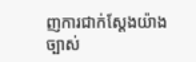ញការជាក់ស្តែងយ៉ាងច្បាស់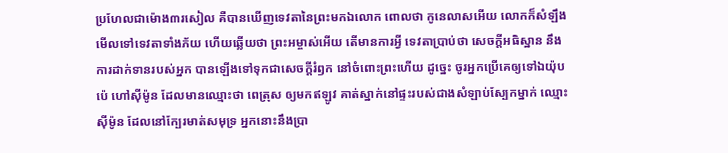ប្រហែលជាម៉ោង៣រសៀល គឺបានឃើញទេវតានៃព្រះមកឯលោក ពោលថា កូនេ‌លាសអើយ លោកក៏សំឡឹងមើលទៅទេវតាទាំងភ័យ ហើយឆ្លើយថា ព្រះ‌អម្ចាស់អើយ តើមានការអ្វី ទេវតាប្រាប់ថា សេចក្ដីអធិស្ឋាន នឹងការដាក់ទានរបស់អ្នក បានឡើងទៅទុកជាសេចក្ដីរំឭក នៅចំពោះព្រះហើយ ដូច្នេះ ចូរអ្នកប្រើគេឲ្យទៅឯយ៉ុបប៉េ ហៅស៊ីម៉ូន ដែលមានឈ្មោះថា ពេត្រុស ឲ្យមកឥឡូវ គាត់ស្នាក់នៅផ្ទះរបស់ជាងសំឡាប់ស្បែកម្នាក់ ឈ្មោះស៊ីម៉ូន ដែលនៅក្បែរមាត់សមុទ្រ អ្នកនោះនឹងប្រា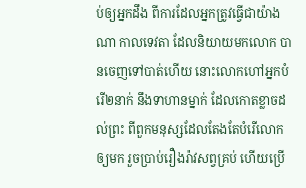ប់ឲ្យអ្នកដឹង ពីការដែលអ្នកត្រូវធ្វើជាយ៉ាងណា កាលទេវតា ដែលនិយាយមកលោក បានចេញទៅបាត់ហើយ នោះលោកហៅអ្នកបំរើ២នាក់ នឹងទាហានម្នាក់ ដែលកោត‌ខ្លាចដល់ព្រះ ពីពួកមនុស្សដែលតែង‌តែបំរើលោកឲ្យមក រួចប្រាប់រឿង‌រ៉ាវសព្វគ្រប់ ហើយប្រើ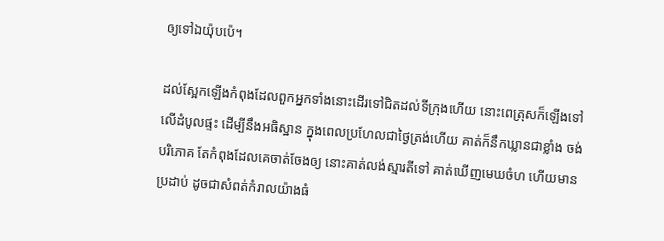ឲ្យទៅឯយ៉ុបប៉េ។

ដល់ស្អែកឡើងកំពុងដែលពួកអ្នកទាំងនោះដើរទៅជិតដល់ទីក្រុងហើយ នោះពេត្រុសក៏ឡើងទៅលើដំបូលផ្ទះ ដើម្បីនឹងអធិស្ឋាន ក្នុងពេលប្រហែលជាថ្ងៃត្រង់ហើយ គាត់ក៏នឹកឃ្លានជាខ្លាំង ចង់បរិភោគ តែកំពុងដែលគេចាត់‌ចែងឲ្យ នោះគាត់លង់ស្មារតីទៅ គាត់ឃើញមេឃចំហ ហើយមានប្រដាប់ ដូចជាសំពត់កំរាលយ៉ាងធំ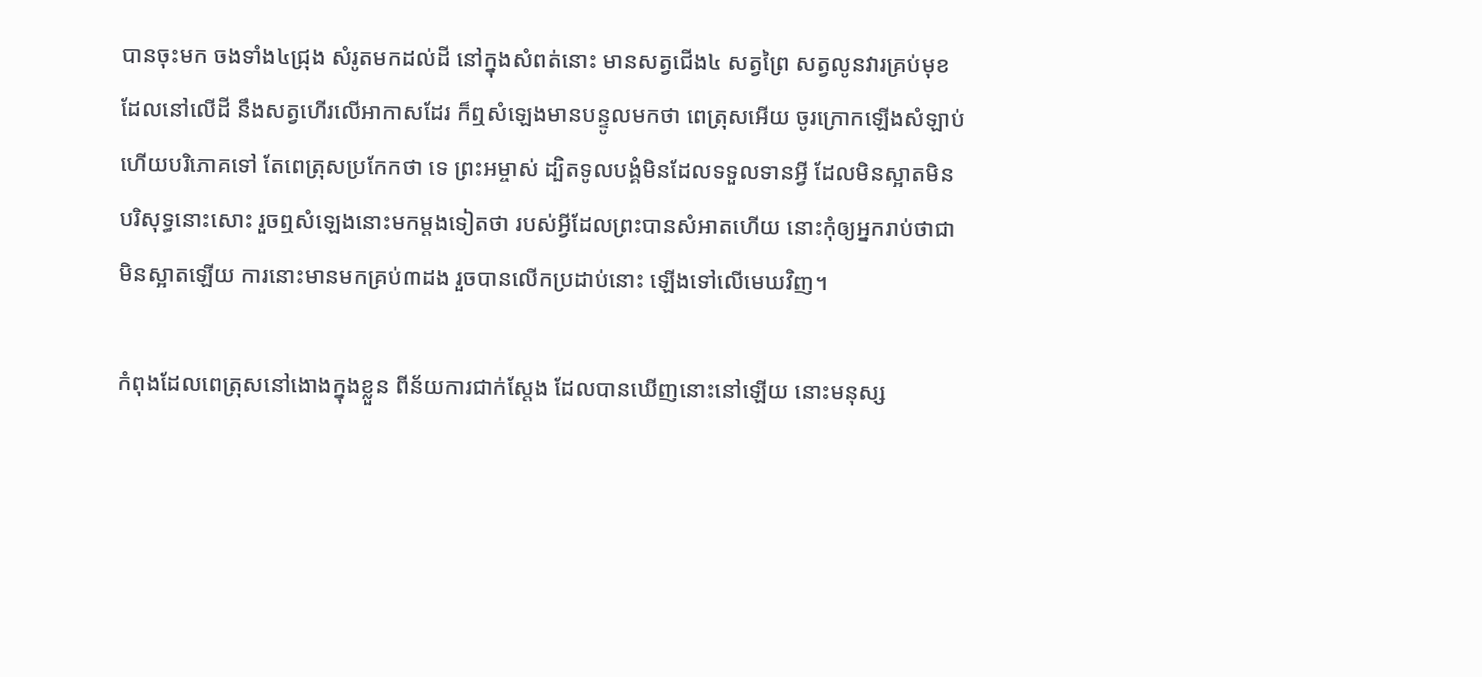បានចុះមក ចងទាំង៤ជ្រុង សំរូតមកដល់ដី នៅក្នុងសំពត់នោះ មានសត្វជើង៤ សត្វព្រៃ សត្វលូនវារគ្រប់មុខ ដែលនៅលើដី នឹងសត្វហើរលើអាកាសដែរ ក៏ឮសំឡេងមានបន្ទូលមកថា ពេត្រុសអើយ ចូរក្រោកឡើងសំឡាប់ ហើយបរិភោគទៅ តែពេត្រុសប្រកែកថា ទេ ព្រះ‌អម្ចាស់ ដ្បិតទូលបង្គំមិនដែលទទួលទានអ្វី ដែលមិនស្អាតមិនបរិសុទ្ធនោះសោះ រួចឮសំឡេងនោះមកម្តងទៀតថា របស់អ្វីដែលព្រះបានសំអាតហើយ នោះកុំឲ្យអ្នករាប់ថាជាមិនស្អាតឡើយ ការនោះមានមកគ្រប់៣ដង រួចបានលើកប្រដាប់នោះ ឡើងទៅលើមេឃវិញ។

កំពុងដែលពេត្រុសនៅងោងក្នុងខ្លួន ពីន័យការជាក់ស្តែង ដែលបានឃើញនោះនៅឡើយ នោះមនុស្ស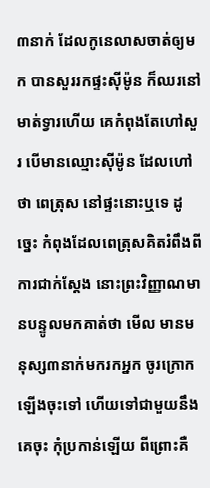៣នាក់ ដែលកូនេ‌លាសចាត់ឲ្យមក បានសួររកផ្ទះស៊ីម៉ូន ក៏ឈរនៅមាត់ទ្វារហើយ គេកំពុងតែហៅសួរ បើមានឈ្មោះស៊ីម៉ូន ដែលហៅថា ពេត្រុស នៅផ្ទះនោះឬទេ ដូច្នេះ កំពុងដែលពេត្រុសគិតរំពឹងពីការជាក់ស្តែង នោះព្រះ‌វិញ្ញាណមានបន្ទូលមកគាត់ថា មើល មានមនុស្ស៣នាក់មករកអ្នក ចូរក្រោកឡើងចុះទៅ ហើយទៅជាមួយនឹងគេចុះ កុំប្រកាន់ឡើយ ពីព្រោះគឺ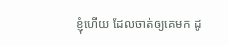ខ្ញុំហើយ ដែលចាត់ឲ្យគេមក ដូ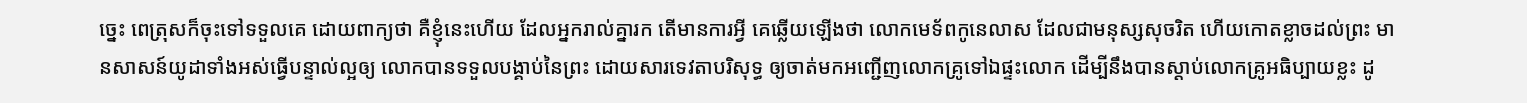ច្នេះ ពេត្រុសក៏ចុះទៅទទួលគេ ដោយពាក្យថា គឺខ្ញុំនេះហើយ ដែលអ្នករាល់គ្នារក តើមានការអ្វី គេឆ្លើយឡើងថា លោកមេទ័ពកូនេ‌លាស ដែលជាមនុស្សសុចរិត ហើយកោត‌ខ្លាចដល់ព្រះ មានសាសន៍យូដាទាំងអស់ធ្វើបន្ទាល់ល្អឲ្យ លោកបានទទួលបង្គាប់នៃព្រះ ដោយ‌សារទេវតាបរិសុទ្ធ ឲ្យចាត់មកអញ្ជើញលោកគ្រូទៅឯផ្ទះលោក ដើម្បីនឹងបានស្តាប់លោកគ្រូអធិប្បាយខ្លះ ដូ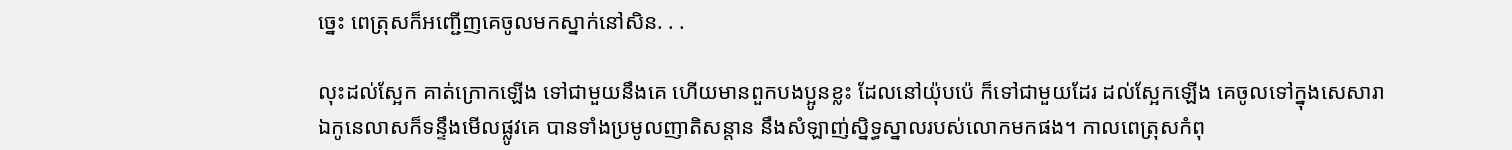ច្នេះ ពេត្រុសក៏អញ្ជើញគេចូលមកស្នាក់នៅសិន. . .

លុះដល់ស្អែក គាត់ក្រោកឡើង ទៅជាមួយនឹងគេ ហើយមានពួកបងប្អូនខ្លះ ដែលនៅយ៉ុបប៉េ ក៏ទៅជាមួយដែរ ដល់ស្អែកឡើង គេចូលទៅក្នុងសេសារា ឯកូនេ‌លាសក៏ទន្ទឹងមើលផ្លូវគេ បានទាំងប្រមូលញាតិសន្តាន នឹងសំឡាញ់ស្និទ្ធ‌ស្នាលរបស់លោកមកផង។ កាលពេត្រុសកំពុ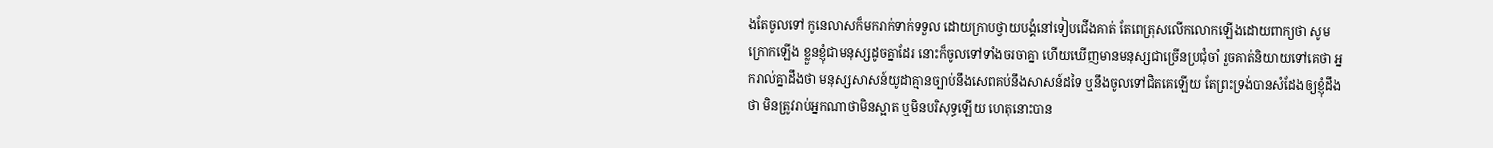ងតែចូលទៅ កូនេ‌លាសក៏មករាក់‌ទាក់ទទួល ដោយក្រាបថ្វាយ‌បង្គំនៅទៀបជើងគាត់ តែពេត្រុសលើកលោកឡើងដោយពាក្យថា សូមក្រោកឡើង ខ្លួនខ្ញុំជាមនុស្សដូចគ្នាដែរ នោះក៏ចូលទៅទាំងចរចាគ្នា ហើយឃើញមានមនុស្សជាច្រើនប្រជុំចាំ រួចគាត់និយាយទៅគេថា អ្នករាល់គ្នាដឹងថា មនុស្សសាសន៍យូដាគ្មានច្បាប់នឹងសេពគប់នឹងសាសន៍ដទៃ ឬនឹងចូលទៅជិតគេឡើយ តែព្រះ‌ទ្រង់បានសំដែងឲ្យខ្ញុំដឹងថា មិនត្រូវរាប់អ្នកណាថាមិនស្អាត ឬមិនបរិសុទ្ធឡើយ ហេតុនោះបាន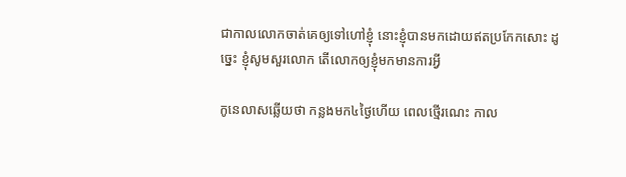ជាកាលលោកចាត់គេឲ្យទៅហៅខ្ញុំ នោះខ្ញុំបានមកដោយឥតប្រកែកសោះ ដូច្នេះ ខ្ញុំសូមសួរលោក តើលោកឲ្យខ្ញុំមកមានការអ្វី

កូនេ‌លាសឆ្លើយថា កន្លងមក៤ថ្ងៃហើយ ពេលថ្មើរណេះ កាល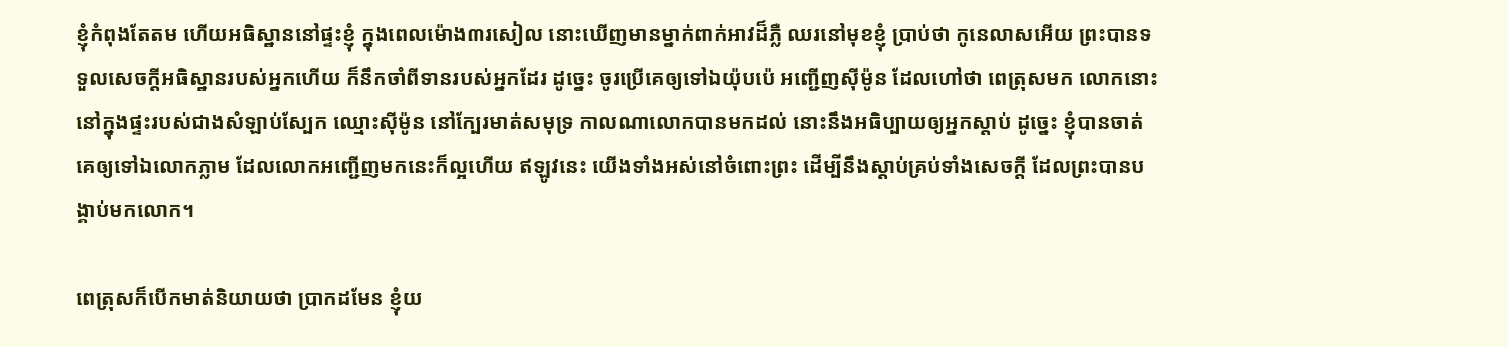ខ្ញុំកំពុងតែតម ហើយអធិស្ឋាននៅផ្ទះខ្ញុំ ក្នុងពេលម៉ោង៣រសៀល នោះឃើញមានម្នាក់ពាក់អាវដ៏ភ្លឺ ឈរនៅមុខខ្ញុំ ប្រាប់ថា កូនេ‌លាសអើយ ព្រះបានទទួលសេចក្ដីអធិស្ឋានរបស់អ្នកហើយ ក៏នឹកចាំពីទានរបស់អ្នកដែរ ដូច្នេះ ចូរប្រើគេឲ្យទៅឯយ៉ុបប៉េ អញ្ជើញស៊ីម៉ូន ដែលហៅថា ពេត្រុសមក លោកនោះនៅក្នុងផ្ទះរបស់ជាងសំឡាប់ស្បែក ឈ្មោះស៊ីម៉ូន នៅក្បែរមាត់សមុទ្រ កាលណាលោកបានមកដល់ នោះនឹងអធិប្បាយឲ្យអ្នកស្តាប់ ដូច្នេះ ខ្ញុំបានចាត់គេឲ្យទៅឯលោកភ្លាម ដែលលោកអញ្ជើញមកនេះក៏ល្អហើយ ឥឡូវនេះ យើងទាំងអស់នៅចំពោះព្រះ ដើម្បីនឹងស្តាប់គ្រប់ទាំងសេចក្ដី ដែលព្រះបានបង្គាប់មកលោក។

ពេត្រុសក៏បើកមាត់និយាយថា ប្រាកដមែន ខ្ញុំយ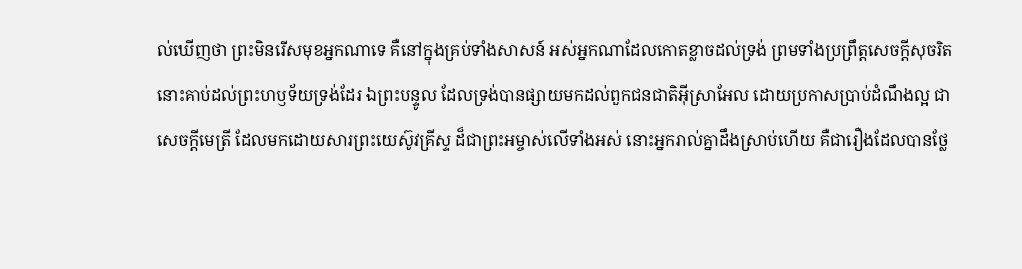ល់ឃើញថា ព្រះមិនរើសមុខអ្នកណាទេ គឺនៅក្នុងគ្រប់ទាំងសាសន៍ អស់អ្នកណាដែលកោត‌ខ្លាចដល់ទ្រង់ ព្រមទាំងប្រព្រឹត្តសេចក្ដីសុចរិត នោះគាប់ដល់ព្រះ‌ហឫទ័យទ្រង់ដែរ ឯព្រះ‌បន្ទូល ដែលទ្រង់បានផ្សាយមកដល់ពួកជន‌ជាតិអ៊ីស្រាអែល ដោយប្រកាសប្រាប់ដំណឹងល្អ ជាសេចក្ដីមេត្រី ដែលមកដោយ‌សារព្រះ‌យេស៊ូវគ្រីស្ទ ដ៏ជាព្រះ‌អម្ចាស់លើទាំងអស់ នោះអ្នករាល់គ្នាដឹងស្រាប់ហើយ គឺជារឿងដែលបានថ្លែ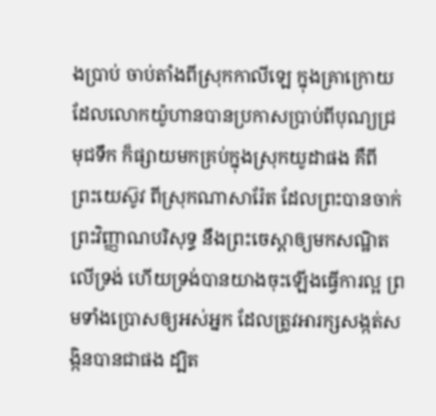ងប្រាប់ ចាប់តាំងពីស្រុកកាលី‌ឡេ ក្នុងគ្រាក្រោយដែលលោកយ៉ូហានបានប្រកាសប្រាប់ពីបុណ្យជ្រមុជ‌ទឹក ក៏ផ្សាយមកគ្រប់ក្នុងស្រុកយូដាផង គឺពីព្រះ‌យេស៊ូវ ពីស្រុកណា‌សារ៉ែត ដែលព្រះបានចាក់ព្រះ‌វិញ្ញាណបរិសុទ្ធ នឹងព្រះ‌ចេស្តាឲ្យមកសណ្ឋិតលើទ្រង់ ហើយទ្រង់បានយាងចុះឡើងធ្វើការល្អ ព្រមទាំងប្រោសឲ្យអស់អ្នក ដែលត្រូវអារក្សសង្កត់‌សង្កិនបានជាផង ដ្បិត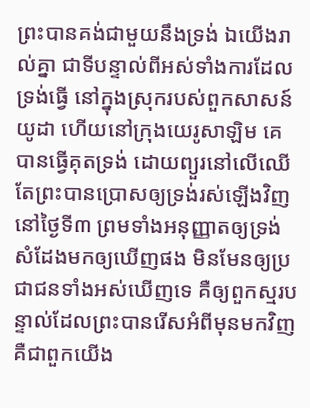ព្រះបានគង់ជាមួយនឹងទ្រង់ ឯយើងរាល់គ្នា ជាទីបន្ទាល់ពីអស់ទាំងការដែលទ្រង់ធ្វើ នៅក្នុងស្រុករបស់ពួកសាសន៍យូដា ហើយនៅក្រុងយេរូ‌សាឡិម គេបានធ្វើគុតទ្រង់ ដោយព្យួរនៅលើឈើ តែព្រះបានប្រោសឲ្យទ្រង់រស់ឡើងវិញនៅថ្ងៃទី៣ ព្រមទាំងអនុញ្ញាតឲ្យទ្រង់សំដែងមកឲ្យឃើញផង មិនមែនឲ្យប្រជា‌ជនទាំងអស់ឃើញទេ គឺឲ្យពួកស្មរបន្ទាល់ដែលព្រះបានរើសអំពីមុនមកវិញ គឺជាពួកយើង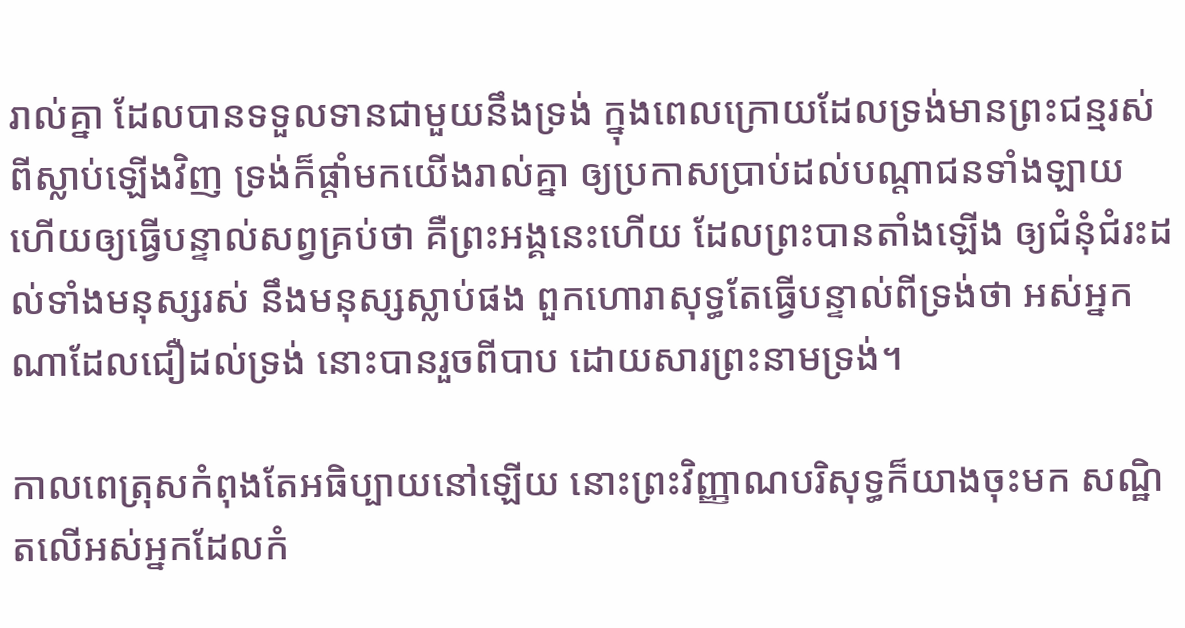រាល់គ្នា ដែលបានទទួលទានជាមួយនឹងទ្រង់ ក្នុងពេលក្រោយដែលទ្រង់មានព្រះ‌ជន្មរស់ពីស្លាប់ឡើងវិញ ទ្រង់ក៏ផ្តាំមកយើងរាល់គ្នា ឲ្យប្រកាសប្រាប់ដល់បណ្តាជនទាំង‌ឡាយ ហើយឲ្យធ្វើបន្ទាល់សព្វគ្រប់ថា គឺព្រះ‌អង្គនេះហើយ ដែលព្រះបានតាំងឡើង ឲ្យជំនុំ‌ជំរះដល់ទាំងមនុស្សរស់ នឹងមនុស្សស្លាប់ផង ពួកហោរាសុទ្ធតែធ្វើបន្ទាល់ពីទ្រង់ថា អស់អ្នកណាដែលជឿដល់ទ្រង់ នោះបានរួចពីបាប ដោយ‌សារព្រះ‌នាមទ្រង់។

កាលពេត្រុសកំពុងតែអធិប្បាយនៅឡើយ នោះព្រះ‌វិញ្ញាណបរិសុទ្ធក៏យាងចុះមក សណ្ឋិតលើអស់អ្នកដែលកំ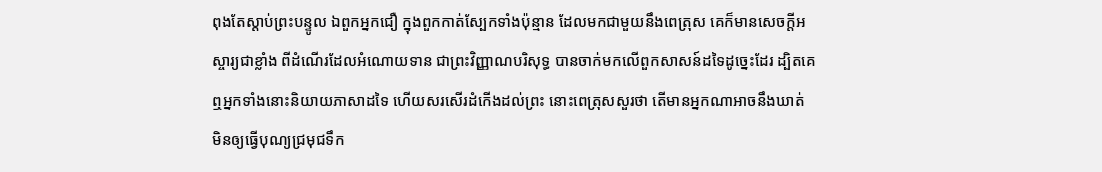ពុងតែស្តាប់ព្រះ‌បន្ទូល ឯពួកអ្នកជឿ ក្នុងពួកកាត់ស្បែកទាំងប៉ុន្មាន ដែលមកជាមួយនឹងពេត្រុស គេក៏មានសេចក្ដីអស្ចារ្យជាខ្លាំង ពីដំណើរដែលអំណោយទាន ជាព្រះ‌វិញ្ញាណបរិសុទ្ធ បានចាក់មកលើពួកសាសន៍ដទៃដូច្នេះដែរ ដ្បិតគេឮអ្នកទាំងនោះនិយាយភាសាដទៃ ហើយសរសើរដំកើងដល់ព្រះ នោះពេត្រុសសួរថា តើមានអ្នកណាអាចនឹងឃាត់ មិនឲ្យធ្វើបុណ្យជ្រមុជ‌ទឹក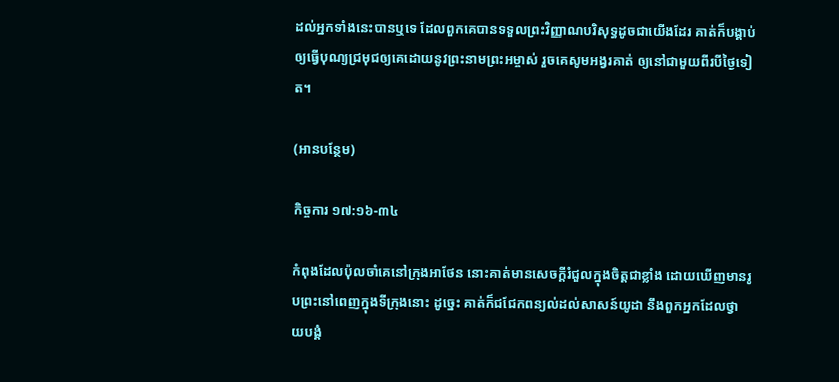ដល់អ្នកទាំងនេះបានឬទេ ដែលពួកគេបានទទួលព្រះ‌វិញ្ញាណបរិសុទ្ធដូចជាយើងដែរ គាត់ក៏បង្គាប់ឲ្យធ្វើបុណ្យជ្រមុជឲ្យគេដោយនូវព្រះ‌នាមព្រះ‌អម្ចាស់ រួចគេសូមអង្វរគាត់ ឲ្យនៅជាមួយពីរបីថ្ងៃទៀត។

(អានបន្ថែម)

កិច្ចការ ១៧:១៦-៣៤

កំពុងដែលប៉ុលចាំគេនៅក្រុងអាថែន នោះគាត់មានសេចក្ដីរំជួលក្នុងចិត្តជាខ្លាំង ដោយឃើញមានរូបព្រះនៅពេញក្នុងទីក្រុងនោះ ដូច្នេះ គាត់ក៏ជជែកពន្យល់ដល់សាសន៍យូដា នឹងពួកអ្នកដែលថ្វាយ‌បង្គំ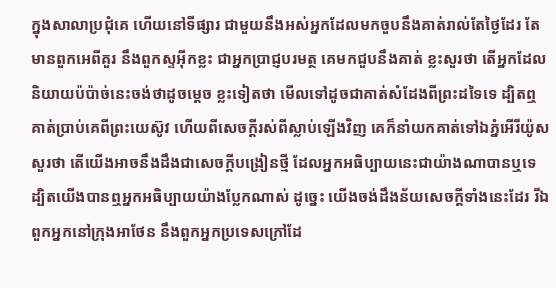ក្នុងសាលាប្រជុំគេ ហើយនៅទីផ្សារ ជាមួយនឹងអស់អ្នកដែលមកចួបនឹងគាត់រាល់តែថ្ងៃដែរ តែមានពួកអេពីគួរ នឹងពួកស្ទអ៊ីកខ្លះ ជាអ្នកប្រាជ្ញបរមត្ថ គេមកជួបនឹងគាត់ ខ្លះសួរថា តើអ្នកដែលនិយាយប៉ប៉ាច់នេះចង់ថាដូចម្តេច ខ្លះទៀតថា មើលទៅដូចជាគាត់សំដែងពីព្រះដទៃទេ ដ្បិតឮគាត់ប្រាប់គេពីព្រះ‌យេស៊ូវ ហើយពីសេចក្ដីរស់ពីស្លាប់ឡើងវិញ គេក៏នាំយកគាត់ទៅឯភ្នំអើរី‌យ៉ូសសួរថា តើយើងអាចនឹងដឹងជាសេចក្ដីបង្រៀនថ្មី ដែលអ្នកអធិប្បាយនេះជាយ៉ាងណាបានឬទេ ដ្បិតយើងបានឮអ្នកអធិប្បាយយ៉ាងប្លែកណាស់ ដូច្នេះ យើងចង់ដឹងន័យសេចក្ដីទាំងនេះដែរ រីឯពួកអ្នកនៅក្រុងអាថែន នឹងពួកអ្នកប្រទេសក្រៅដែ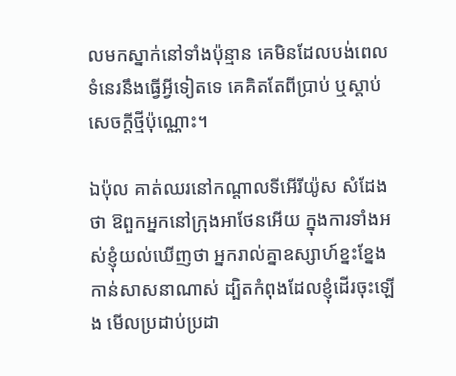លមកស្នាក់នៅទាំងប៉ុន្មាន គេមិនដែលបង់ពេលទំនេរនឹងធ្វើអ្វីទៀតទេ គេគិតតែពីប្រាប់ ឬស្តាប់សេចក្ដីថ្មីប៉ុណ្ណោះ។

ឯប៉ុល គាត់ឈរនៅកណ្តាលទីអើរី‌យ៉ូស សំដែងថា ឱពួកអ្នកនៅក្រុងអាថែនអើយ ក្នុងការទាំងអស់ខ្ញុំយល់ឃើញថា អ្នករាល់គ្នាឧស្សាហ៍ខ្នះ‌ខ្នែងកាន់សាសនាណាស់ ដ្បិតកំពុងដែលខ្ញុំដើរចុះឡើង មើលប្រដាប់ប្រដា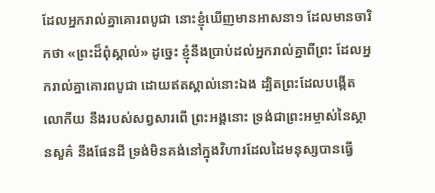ដែលអ្នករាល់គ្នាគោរពបូជា នោះខ្ញុំឃើញមានអាសនា១ ដែលមានចារិកថា «ព្រះដ៏ពុំស្គាល់» ដូច្នេះ ខ្ញុំនឹងប្រាប់ដល់អ្នករាល់គ្នាពីព្រះ ដែលអ្នករាល់គ្នាគោរពបូជា ដោយឥតស្គាល់នោះឯង ដ្បិតព្រះដែលបង្កើតលោកីយ នឹងរបស់សព្វសារពើ ព្រះ‌អង្គនោះ ទ្រង់ជាព្រះ‌អម្ចាស់នៃស្ថាន‌សួគ៌ នឹងផែនដី ទ្រង់មិនគង់នៅក្នុងវិហារដែលដៃមនុស្សបានធ្វើ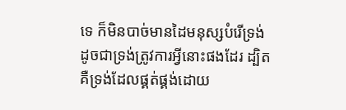ទេ ក៏មិនបាច់មានដៃមនុស្សបំរើទ្រង់ ដូចជាទ្រង់ត្រូវការអ្វីនោះផងដែរ ដ្បិតគឺទ្រង់ដែលផ្គត់‌ផ្គង់ដោយ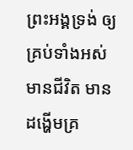ព្រះ‌អង្គទ្រង់ ឲ្យគ្រប់ទាំងអស់មានជីវិត មានដង្ហើមគ្រ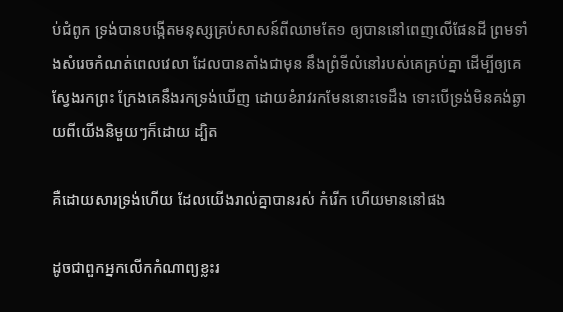ប់ជំពូក ទ្រង់បានបង្កើតមនុស្សគ្រប់សាសន៍ពីឈាមតែ១ ឲ្យបាននៅពេញលើផែនដី ព្រមទាំងសំរេចកំណត់ពេលវេលា ដែលបានតាំងជាមុន នឹងព្រំទីលំនៅរបស់គេគ្រប់គ្នា ដើម្បីឲ្យគេស្វែងរកព្រះ ក្រែងគេនឹងរកទ្រង់ឃើញ ដោយខំរាវរកមែននោះទេដឹង ទោះបើទ្រង់មិនគង់ឆ្ងាយពីយើងនិមួយៗក៏ដោយ ដ្បិត

គឺដោយ‌សារទ្រង់ហើយ ដែលយើងរាល់គ្នាបានរស់ កំរើក ហើយមាននៅផង

ដូចជាពួកអ្នកលើកកំណាព្យខ្លះរ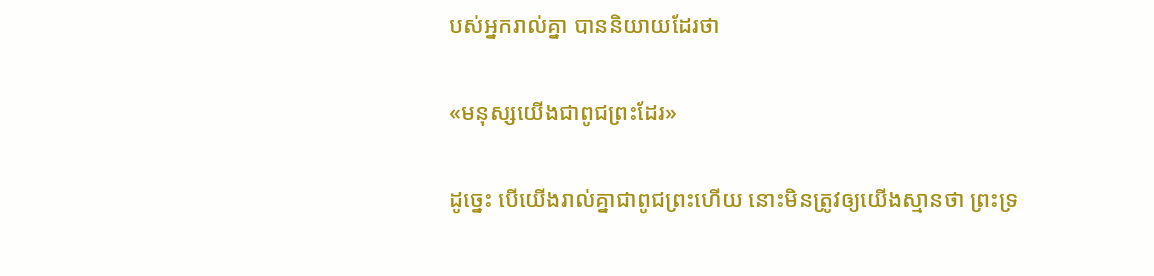បស់អ្នករាល់គ្នា បាននិយាយដែរថា

«មនុស្សយើងជាពូជព្រះដែរ»

ដូច្នេះ បើយើងរាល់គ្នាជាពូជព្រះហើយ នោះមិនត្រូវឲ្យយើងស្មានថា ព្រះ‌ទ្រ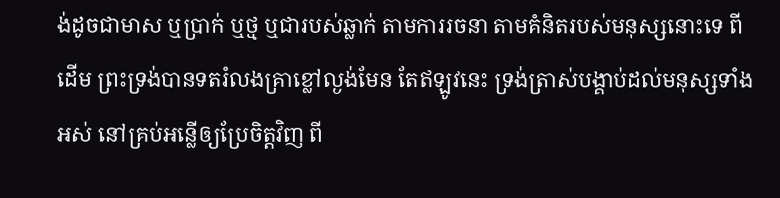ង់ដូចជាមាស ឬប្រាក់ ឬថ្ម ឬជារបស់ឆ្លាក់ តាមការរចនា តាមគំនិតរបស់មនុស្សនោះទេ ពីដើម ព្រះ‌ទ្រង់បានទតរំលងគ្រាខ្លៅល្ងង់មែន តែឥឡូវនេះ ទ្រង់ត្រាស់បង្គាប់ដល់មនុស្សទាំងអស់ នៅគ្រប់អន្លើឲ្យប្រែចិត្តវិញ ពី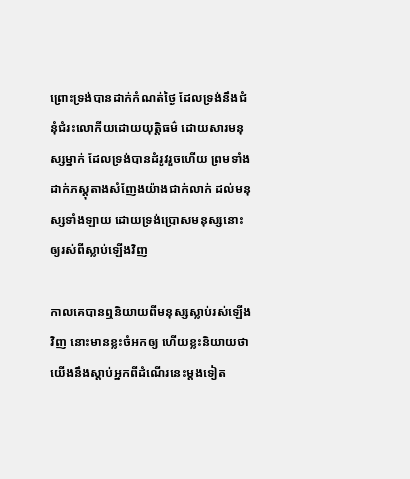ព្រោះទ្រង់បានដាក់កំណត់ថ្ងៃ ដែលទ្រង់នឹងជំនុំ‌ជំរះលោកីយដោយយុត្តិ‌ធម៌ ដោយ‌សារមនុស្សម្នាក់ ដែលទ្រង់បានដំរូវរួចហើយ ព្រមទាំងដាក់ភស្តុ‌តាងសំញែងយ៉ាងជាក់លាក់ ដល់មនុស្សទាំង‌ឡាយ ដោយទ្រង់ប្រោសមនុស្សនោះ ឲ្យរស់ពីស្លាប់ឡើងវិញ

កាលគេបានឮនិយាយពីមនុស្សស្លាប់រស់ឡើងវិញ នោះមានខ្លះចំអកឲ្យ ហើយខ្លះនិយាយថា យើងនឹងស្តាប់អ្នកពីដំណើរនេះម្តងទៀត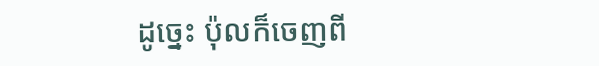ដូច្នេះ ប៉ុលក៏ចេញពី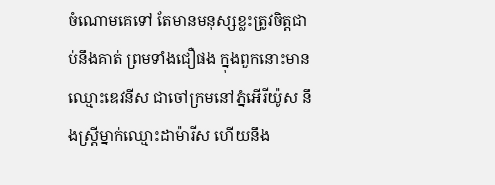ចំណោមគេទៅ តែមានមនុស្សខ្លះត្រូវចិត្តជាប់នឹងគាត់ ព្រមទាំងជឿផង ក្នុងពួកនោះមានឈ្មោះឌេវនីស ជាចៅ‌ក្រមនៅភ្នំអើរី‌យ៉ូស នឹងស្ត្រីម្នាក់ឈ្មោះដាម៉ា‌រីស ហើយនឹង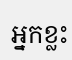អ្នកខ្លះ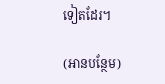ទៀតដែរ។

(អានបន្ថែម)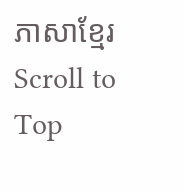ភាសាខ្មែរ
Scroll to Top